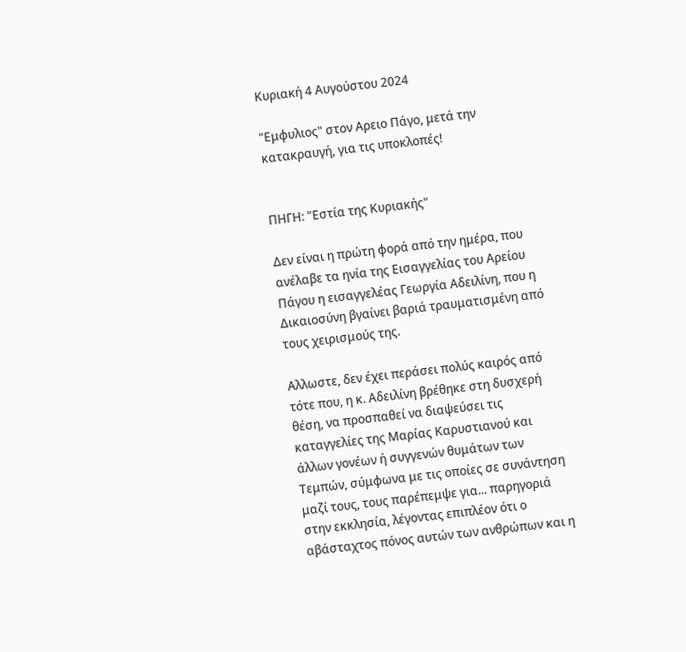Κυριακή 4 Αυγούστου 2024

"Εμφυλιος" στον Αρειο Πάγο, μετά την κατακραυγή, για τις υποκλοπές!


ΠΗΓΗ: "Εστία της Κυριακής"

Δεν είναι η πρώτη φορά από την ημέρα, που ανέλαβε τα ηνία της Εισαγγελίας του Αρείου Πάγου η εισαγγελέας Γεωργία Αδειλίνη, που η Δικαιοσύνη βγαίνει βαριά τραυματισμένη από τους χειρισμούς της.

Αλλωστε, δεν έχει περάσει πολύς καιρός από τότε που, η κ. Αδειλίνη βρέθηκε στη δυσχερή θέση, να προσπαθεί να διαψεύσει τις καταγγελίες της Μαρίας Καρυστιανού και άλλων γονέων ή συγγενών θυμάτων των Τεμπών, σύμφωνα με τις οποίες σε συνάντηση μαζί τους, τους παρέπεμψε για... παρηγοριά στην εκκλησία, λέγοντας επιπλέον ότι ο αβάσταχτος πόνος αυτών των ανθρώπων και η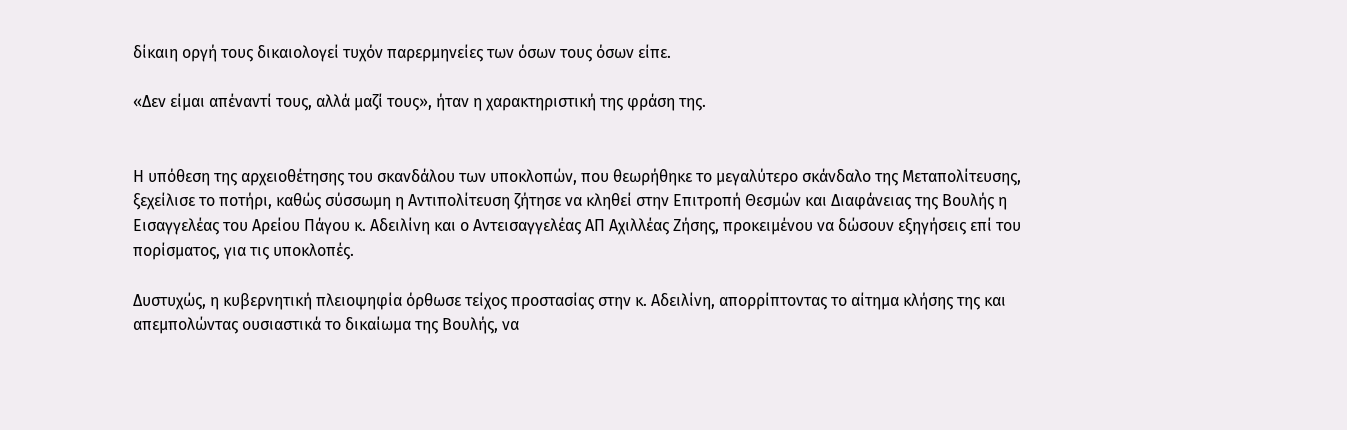δίκαιη οργή τους δικαιολογεί τυχόν παρερμηνείες των όσων τους όσων είπε.

«Δεν είμαι απέναντί τους, αλλά μαζί τους», ήταν η χαρακτηριστική της φράση της.


Η υπόθεση της αρχειοθέτησης του σκανδάλου των υποκλοπών, που θεωρήθηκε το μεγαλύτερο σκάνδαλο της Μεταπολίτευσης, ξεχείλισε το ποτήρι, καθώς σύσσωμη η Αντιπολίτευση ζήτησε να κληθεί στην Επιτροπή Θεσμών και Διαφάνειας της Βουλής η Εισαγγελέας του Αρείου Πάγου κ. Αδειλίνη και ο Αντεισαγγελέας ΑΠ Αχιλλέας Ζήσης, προκειμένου να δώσουν εξηγήσεις επί του πορίσματος, για τις υποκλοπές.

Δυστυχώς, η κυβερνητική πλειοψηφία όρθωσε τείχος προστασίας στην κ. Αδειλίνη, απορρίπτοντας το αίτημα κλήσης της και απεμπολώντας ουσιαστικά το δικαίωμα της Βουλής, να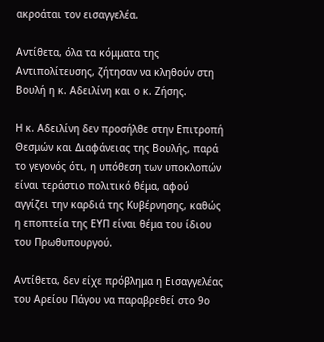ακροάται τον εισαγγελέα.

Αντίθετα, όλα τα κόμματα της Αντιπολίτευσης, ζήτησαν να κληθούν στη Βουλή η κ. Αδειλίνη και ο κ. Ζήσης.

Η κ. Αδειλίνη δεν προσήλθε στην Επιτροπή Θεσμών και Διαφάνειας της Βουλής, παρά το γεγονός ότι, η υπόθεση των υποκλοπών είναι τεράστιο πολιτικό θέμα, αφού αγγίζει την καρδιά της Κυβέρνησης, καθώς η εποπτεία της ΕΥΠ είναι θέμα του ίδιου του Πρωθυπουργού.

Αντίθετα, δεν είχε πρόβλημα η Εισαγγελέας του Αρείου Πάγου να παραβρεθεί στο 9ο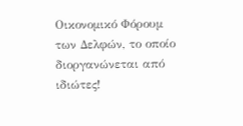Οικονομικό Φόρουμ των Δελφών, το οποίο διοργανώνεται από ιδιώτες!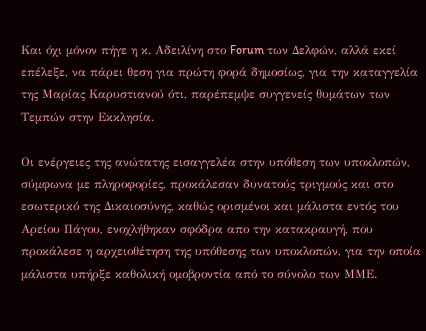Και όχι μόνον πήγε η κ. Αδειλίνη στο Forum των Δελφών, αλλά εκεί επέλεξε, να πάρει θεση για πρώτη φορά δημοσίως, για την καταγγελία της Μαρίας Καρυστιανού ότι, παρέπεμψε συγγενείς θυμάτων των Τεμπών στην Εκκλησία.

Οι ενέργειες της ανώτατης εισαγγελέα στην υπόθεση των υποκλοπών, σύμφωνα με πληροφορίες, προκάλεσαν δυνατούς τριγμούς και στο εσωτερικό της Δικαιοσύνης, καθώς ορισμένοι και μάλιστα εντός του Αρείου Πάγου, ενοχλήθηκαν σφόδρα απο την κατακραυγή, που προκάλεσε η αρχειοθέτηση της υπόθεσης των υποκλοπών, για την οποία μάλιστα υπήρξε καθολική ομοβροντία από το σύνολο των ΜΜΕ.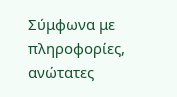Σύμφωνα με πληροφορίες, ανώτατες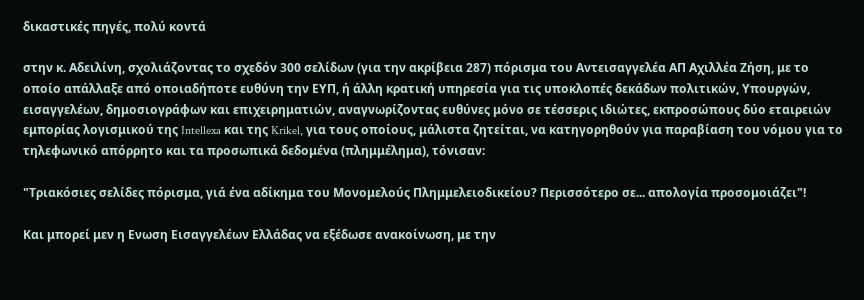δικαστικές πηγές, πολύ κοντά

στην κ. Αδειλίνη, σχολιάζοντας το σχεδόν 300 σελίδων (για την ακρίβεια 287) πόρισμα του Αντεισαγγελέα ΑΠ Αχιλλέα Ζήση, με το οποίο απάλλαξε από οποιαδήποτε ευθύνη την ΕΥΠ, ή άλλη κρατική υπηρεσία για τις υποκλοπές δεκάδων πολιτικών, Υπουργών, εισαγγελέων, δημοσιογράφων και επιχειρηματιών, αναγνωρίζοντας ευθύνες μόνο σε τέσσερις ιδιώτες, εκπροσώπους δύο εταιρειών εμπορίας λογισμικού της Intellexa και της Krikel, για τους οποίους, μάλιστα ζητείται, να κατηγορηθούν για παραβίαση του νόμου για το τηλεφωνικό απόρρητο και τα προσωπικά δεδομένα (πλημμέλημα), τόνισαν:

"Τριακόσιες σελίδες πόρισμα, γιά ένα αδίκημα του Μονομελούς Πλημμελειοδικείου? Περισσότερο σε... απολογία προσομοιάζει"!

Και μπορεί μεν η Ενωση Εισαγγελέων Ελλάδας να εξέδωσε ανακοίνωση, με την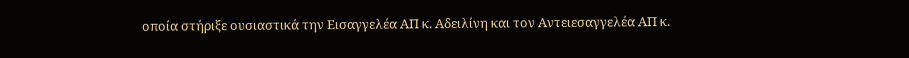οποία στήριξε ουσιαστικά την Εισαγγελέα ΑΠ κ. Αδειλίνη και τον Αντειεσαγγελέα ΑΠ κ.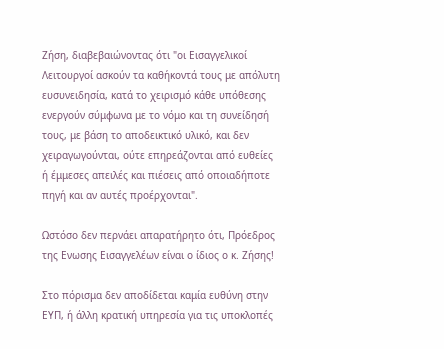Ζήση, διαβεβαιώνοντας ότι "οι Εισαγγελικοί Λειτουργοί ασκούν τα καθήκοντά τους με απόλυτη ευσυνειδησία, κατά το χειρισμό κάθε υπόθεσης ενεργούν σύμφωνα με το νόμο και τη συνείδησή τους, με βάση το αποδεικτικό υλικό, και δεν χειραγωγούνται, ούτε επηρεάζονται από ευθείες ή έμμεσες απειλές και πιέσεις από οποιαδήποτε πηγή και αν αυτές προέρχονται".

Ωστόσο δεν περνάει απαρατήρητο ότι, Πρόεδρος της Ενωσης Εισαγγελέων είναι ο ίδιος ο κ. Ζήσης!

Στο πόρισμα δεν αποδίδεται καμία ευθύνη στην ΕΥΠ, ή άλλη κρατική υπηρεσία για τις υποκλοπές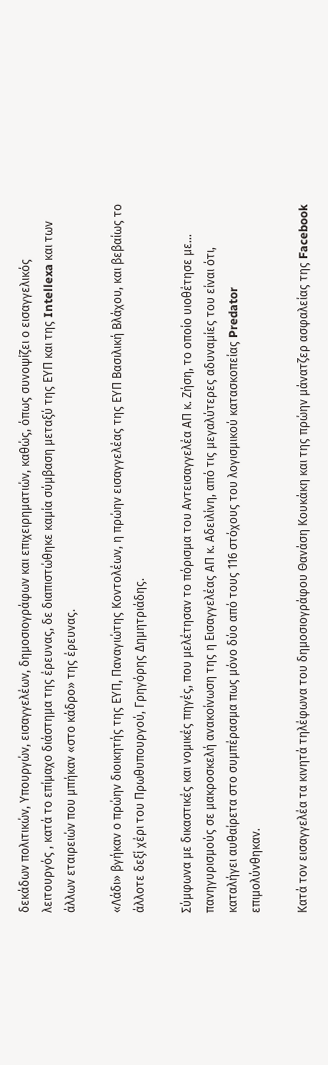δεκάδων πολιτικών, Υπουργών, εισαγγελέων, δημοσιογράφων και επιχειρηματιών, καθώς, όπως συνοψίζει ο εισαγγελικός λειτουργός , κατά το επίμαχο διάστημα της έρευνας, δε διαπιστώθηκε καμία σύμβαση μεταξύ της ΕΥΠ και της Intellexa και των άλλων εταιρειών που μπήκαν «στο κάδρο» της έρευνας.

«Λάδι» βγήκαν ο πρώην διοικητής της ΕΥΠ, Παναγιώτης Κοντολέων, η πρώην εισαγγελέας της ΕΥΠ Βασιλική Βλάχου, και βεβαίως το άλλοτε δεξί χέρι του Πρωθυπουργού, Γρηγόρης Δημητριάδης.

Σύμφωνα με δικαστικές και νομικές πηγές, που μελέτησαν το πόρισμα του Αντεισαγγελέα ΑΠ κ. Ζήση, το οποίο υιοθέτησε με... πανηγυρισμούς σε μακροσκελή ανακοίνωση της η Εισαγγελέας ΑΠ κ. Αδειλίνη, από τις μεγαλύτερες αδυναμίες του είναι ότι, καταλήγει αυθαίρετα στο συμπέρασμα πως μόνο δύο από τους 116 στόχους του λογισμικού κατασκοπείας Predator επιμολύνθηκαν.

Κατά τον εισαγγελέα τα κινητά τηλέφωνα του δημοσιογράφου Θανάση Κουκάκη και της πρώην μάνατζερ ασφαλείας της Facebook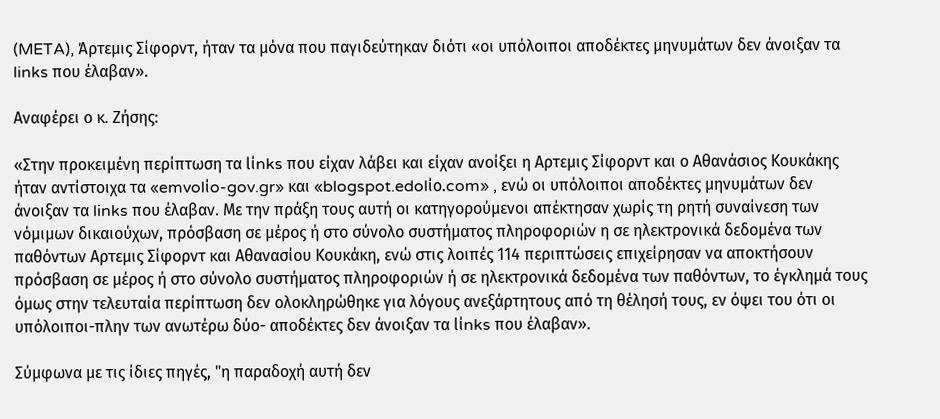(META), Άρτεμις Σίφορντ, ήταν τα μόνα που παγιδεύτηκαν διότι «οι υπόλοιποι αποδέκτες μηνυμάτων δεν άνοιξαν τα links που έλαβαν».

Αναφέρει ο κ. Ζήσης:

«Στην προκειμένη περίπτωση τα lίnks που είχαν λάβει και είχαν ανοίξει η Αρτεμις Σίφορντ και ο Αθανάσιος Κουκάκης ήταν αντίστοιχα τα «emvolίo-gov.gr» και «blogspot.edolίo.com» , ενώ οι υπόλοιποι αποδέκτες μηνυμάτων δεν άνοιξαν τα links που έλαβαν. Με την πράξη τους αυτή οι κατηγορούμενοι απέκτησαν χωρίς τη ρητή συναίνεση των νόμιμων δικαιούχων, πρόσβαση σε μέρος ή στο σύνολο συστήματος πληροφοριών η σε ηλεκτρονικά δεδομένα των παθόντων Αρτεμις Σίφορντ και Αθανασίου Κουκάκη, ενώ στις λοιπές 114 περιπτώσεις επιχείρησαν να αποκτήσουν πρόσβαση σε μέρος ή στο σύνολο συστήματος πληροφοριών ή σε ηλεκτρονικά δεδομένα των παθόντων, το έγκλημά τους όμως στην τελευταία περίπτωση δεν ολοκληρώθηκε για λόγους ανεξάρτητους από τη θέλησή τους, εν όψει του ότι οι υπόλοιποι-πλην των ανωτέρω δύο- αποδέκτες δεν άνοιξαν τα lίnks που έλαβαν».

Σύμφωνα με τις ίδιες πηγές, "η παραδοχή αυτή δεν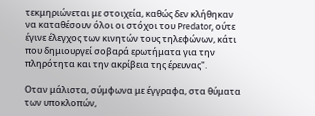τεκμηριώνεται με στοιχεία, καθώς δεν κλήθηκαν να καταθέσουν όλοι οι στόχοι του Predator, ούτε έγινε έλεγχος των κινητών τους τηλεφώνων, κάτι που δημιουργεί σοβαρά ερωτήματα για την πληρότητα και την ακρίβεια της έρευνας".

Οταν μάλιστα, σύμφωνα με έγγραφα, στα θύματα των υποκλοπών,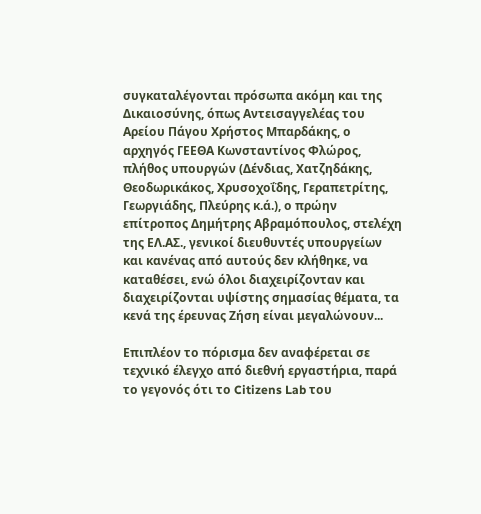συγκαταλέγονται πρόσωπα ακόμη και της Δικαιοσύνης, όπως Αντεισαγγελέας του Αρείου Πάγου Χρήστος Μπαρδάκης, ο αρχηγός ΓΕΕΘΑ Κωνσταντίνος Φλώρος, πλήθος υπουργών (Δένδιας, Χατζηδάκης, Θεοδωρικάκος, Χρυσοχοΐδης, Γεραπετρίτης, Γεωργιάδης, Πλεύρης κ.ά.), ο πρώην επίτροπος Δημήτρης Αβραμόπουλος, στελέχη της ΕΛ.ΑΣ., γενικοί διευθυντές υπουργείων και κανένας από αυτούς δεν κλήθηκε, να καταθέσει, ενώ όλοι διαχειρίζονταν και διαχειρίζονται υψίστης σημασίας θέματα, τα κενά της έρευνας Ζήση είναι μεγαλώνουν...

Επιπλέον το πόρισμα δεν αναφέρεται σε τεχνικό έλεγχο από διεθνή εργαστήρια, παρά το γεγονός ότι το Citizens Lab του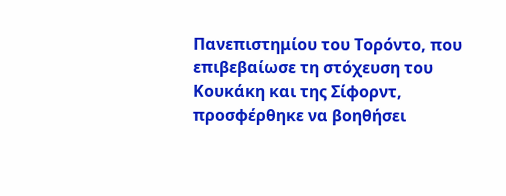Πανεπιστημίου του Τορόντο, που επιβεβαίωσε τη στόχευση του Κουκάκη και της Σίφορντ, προσφέρθηκε να βοηθήσει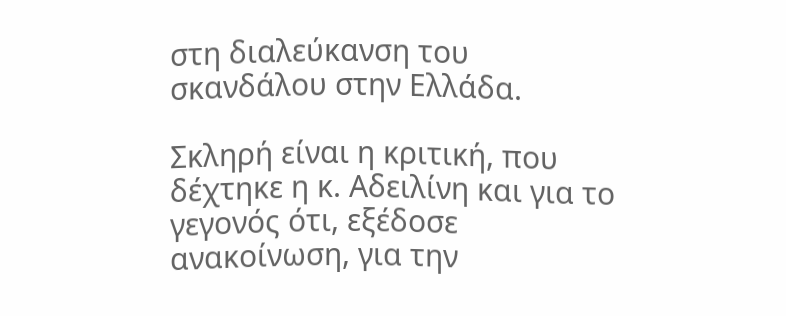στη διαλεύκανση του σκανδάλου στην Ελλάδα.

Σκληρή είναι η κριτική, που δέχτηκε η κ. Αδειλίνη και για το γεγονός ότι, εξέδοσε ανακοίνωση, για την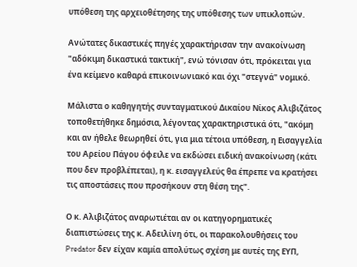υπόθεση της αρχειοθέτησης της υπόθεσης των υπικλοπών.

Ανώτατες δικαστικές πηγές χαρακτήρισαν την ανακοίνωση "αδόκιμη δικαστικά τακτική", ενώ τόνισαν ότι, πρόκειται για ένα κείμενο καθαρά επικοινωνιακό και όχι "στεγνά" νομικό.

Μάλιστα ο καθηγητής συνταγματικού Δικαίου Νίκος Αλιβιζάτος τοποθετήθηκε δημόσια, λέγοντας χαρακτηριστικά ότι, "ακόμη και αν ήθελε θεωρηθεί ότι, για μια τέτοια υπόθεση, η Εισαγγελία του Αρείου Πάγου όφειλε να εκδώσει ειδική ανακοίνωση (κάτι που δεν προβλέπεται), η κ. εισαγγελεύς θα έπρεπε να κρατήσει τις αποστάσεις που προσήκουν στη θέση της".

Ο κ. Αλιβιζάτος αναρωτιέται αν οι κατηγορηματικές διαπιστώσεις της κ. Αδειλίνη ότι, οι παρακολουθήσεις του Predator δεν είχαν καμία απολύτως σχέση με αυτές της ΕΥΠ,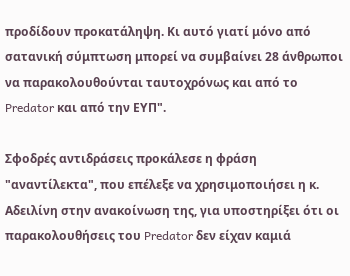προδίδουν προκατάληψη. Κι αυτό γιατί μόνο από σατανική σύμπτωση μπορεί να συμβαίνει 28 άνθρωποι να παρακολουθούνται ταυτοχρόνως και από το Predator και από την ΕΥΠ".

Σφοδρές αντιδράσεις προκάλεσε η φράση "αναντίλεκτα", που επέλεξε να χρησιμοποιήσει η κ. Αδειλίνη στην ανακοίνωση της, για υποστηρίξει ότι οι παρακολουθήσεις του Predator δεν είχαν καμιά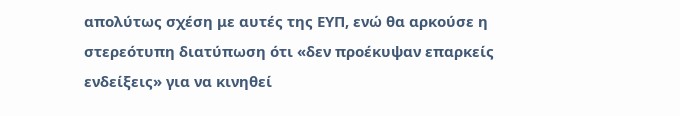απολύτως σχέση με αυτές της ΕΥΠ, ενώ θα αρκούσε η στερεότυπη διατύπωση ότι «δεν προέκυψαν επαρκείς ενδείξεις» για να κινηθεί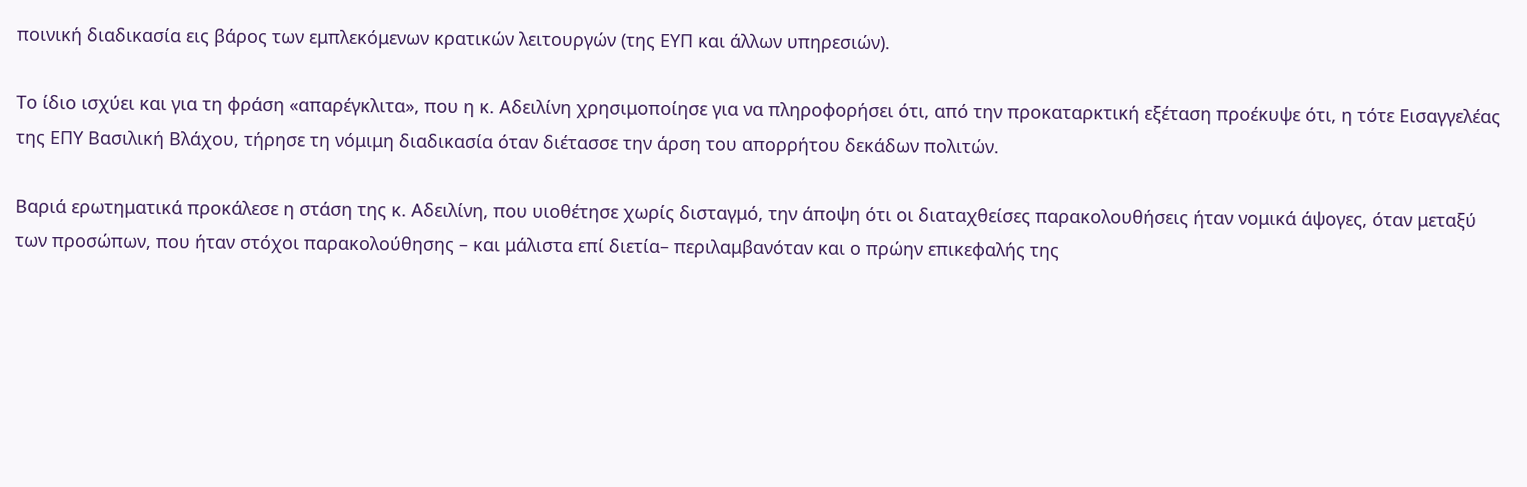ποινική διαδικασία εις βάρος των εμπλεκόμενων κρατικών λειτουργών (της ΕΥΠ και άλλων υπηρεσιών).

Το ίδιο ισχύει και για τη φράση «απαρέγκλιτα», που η κ. Αδειλίνη χρησιμοποίησε για να πληροφορήσει ότι, από την προκαταρκτική εξέταση προέκυψε ότι, η τότε Εισαγγελέας της ΕΠΥ Βασιλική Βλάχου, τήρησε τη νόμιμη διαδικασία όταν διέτασσε την άρση του απορρήτου δεκάδων πολιτών.

Βαριά ερωτηματικά προκάλεσε η στάση της κ. Αδειλίνη, που υιοθέτησε χωρίς δισταγμό, την άποψη ότι οι διαταχθείσες παρακολουθήσεις ήταν νομικά άψογες, όταν μεταξύ των προσώπων, που ήταν στόχοι παρακολούθησης – και μάλιστα επί διετία– περιλαμβανόταν και ο πρώην επικεφαλής της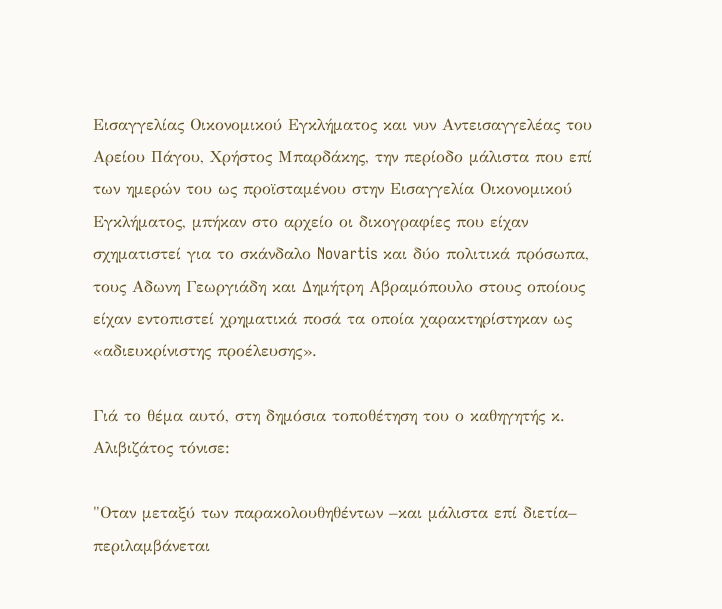Εισαγγελίας Οικονομικού Εγκλήματος και νυν Αντεισαγγελέας του Αρείου Πάγου, Χρήστος Μπαρδάκης, την περίοδο μάλιστα που επί των ημερών του ως προϊσταμένου στην Εισαγγελία Οικονομικού Εγκλήματος, μπήκαν στο αρχείο οι δικογραφίες που είχαν σχηματιστεί για το σκάνδαλο Novartis και δύο πολιτικά πρόσωπα, τους Αδωνη Γεωργιάδη και Δημήτρη Αβραμόπουλο στους οποίους είχαν εντοπιστεί χρηματικά ποσά τα οποία χαρακτηρίστηκαν ως «αδιευκρίνιστης προέλευσης».

Γιά το θέμα αυτό, στη δημόσια τοποθέτηση του ο καθηγητής κ. Αλιβιζάτος τόνισε:

"Οταν μεταξύ των παρακολουθηθέντων –και μάλιστα επί διετία– περιλαμβάνεται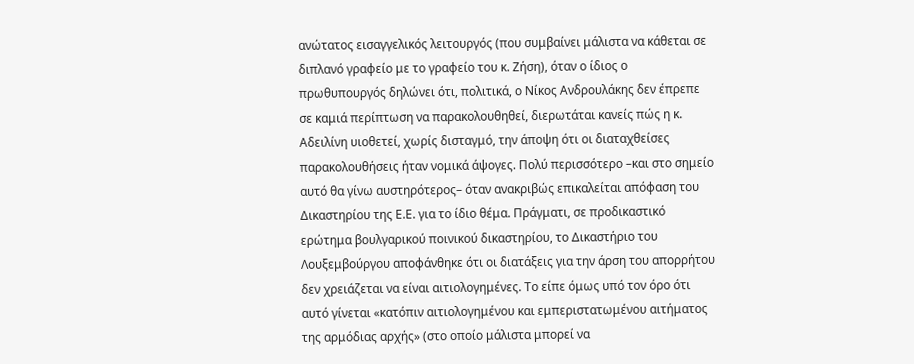ανώτατος εισαγγελικός λειτουργός (που συμβαίνει μάλιστα να κάθεται σε διπλανό γραφείο με το γραφείο του κ. Ζήση), όταν ο ίδιος ο πρωθυπουργός δηλώνει ότι, πολιτικά, ο Νίκος Ανδρουλάκης δεν έπρεπε σε καμιά περίπτωση να παρακολουθηθεί, διερωτάται κανείς πώς η κ. Αδειλίνη υιοθετεί, χωρίς δισταγμό, την άποψη ότι οι διαταχθείσες παρακολουθήσεις ήταν νομικά άψογες. Πολύ περισσότερο –και στο σημείο αυτό θα γίνω αυστηρότερος– όταν ανακριβώς επικαλείται απόφαση του Δικαστηρίου της Ε.Ε. για το ίδιο θέμα. Πράγματι, σε προδικαστικό ερώτημα βουλγαρικού ποινικού δικαστηρίου, το Δικαστήριο του Λουξεμβούργου αποφάνθηκε ότι οι διατάξεις για την άρση του απορρήτου δεν χρειάζεται να είναι αιτιολογημένες. Το είπε όμως υπό τον όρο ότι αυτό γίνεται «κατόπιν αιτιολογημένου και εμπεριστατωμένου αιτήματος της αρμόδιας αρχής» (στο οποίο μάλιστα μπορεί να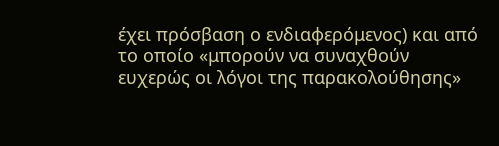έχει πρόσβαση ο ενδιαφερόμενος) και από το οποίο «μπορούν να συναχθούν ευχερώς οι λόγοι της παρακολούθησης»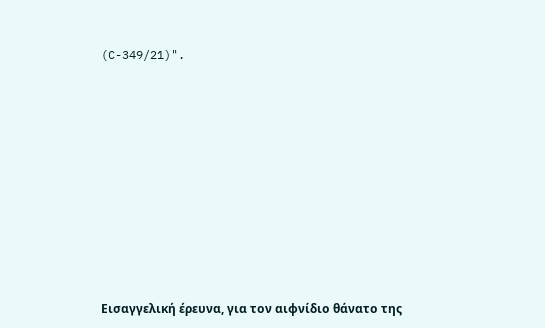(C-349/21)".












Εισαγγελική έρευνα, για τον αιφνίδιο θάνατο της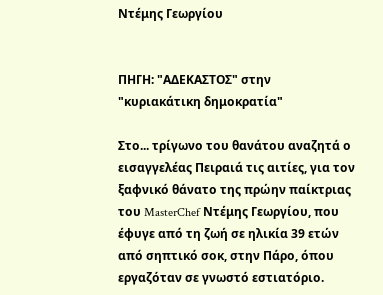Ντέμης Γεωργίου


ΠΗΓΗ: "ΑΔΕΚΑΣΤΟΣ" στην "κυριακάτικη δημοκρατία"

Στο... τρίγωνο του θανάτου αναζητά ο εισαγγελέας Πειραιά τις αιτίες, για τον ξαφνικό θάνατο της πρώην παίκτριας του MasterChef Ντέμης Γεωργίου, που έφυγε από τη ζωή σε ηλικία 39 ετών από σηπτικό σοκ, στην Πάρο, όπου εργαζόταν σε γνωστό εστιατόριο.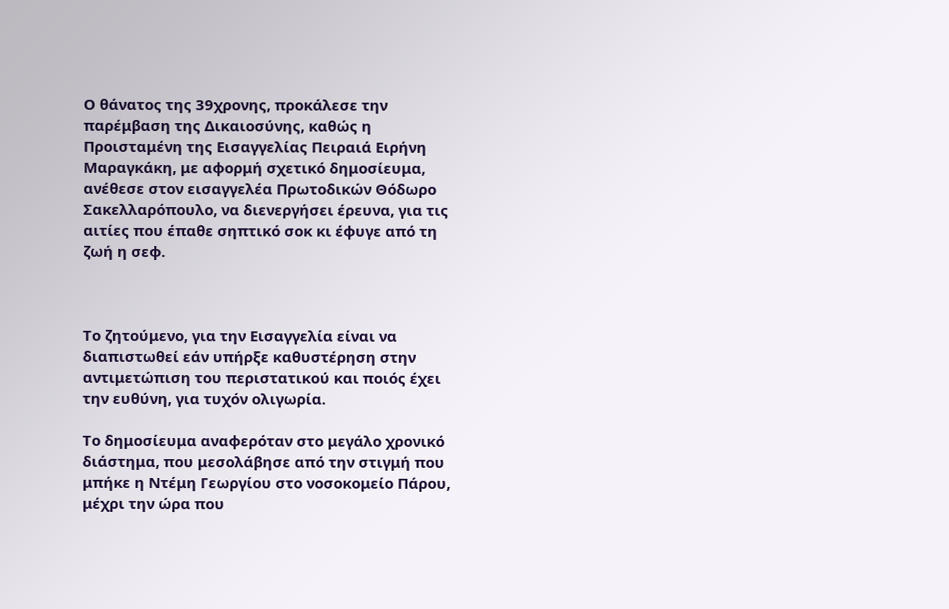Ο θάνατος της 39χρονης, προκάλεσε την παρέμβαση της Δικαιοσύνης, καθώς η Προισταμένη της Εισαγγελίας Πειραιά Ειρήνη Μαραγκάκη, με αφορμή σχετικό δημοσίευμα, ανέθεσε στον εισαγγελέα Πρωτοδικών Θόδωρο Σακελλαρόπουλο, να διενεργήσει έρευνα, για τις αιτίες που έπαθε σηπτικό σοκ κι έφυγε από τη ζωή η σεφ.



Το ζητούμενο, για την Εισαγγελία είναι να διαπιστωθεί εάν υπήρξε καθυστέρηση στην αντιμετώπιση του περιστατικού και ποιός έχει την ευθύνη, για τυχόν ολιγωρία.

Το δημοσίευμα αναφερόταν στο μεγάλο χρονικό διάστημα, που μεσολάβησε από την στιγμή που μπήκε η Ντέμη Γεωργίου στο νοσοκομείο Πάρου, μέχρι την ώρα που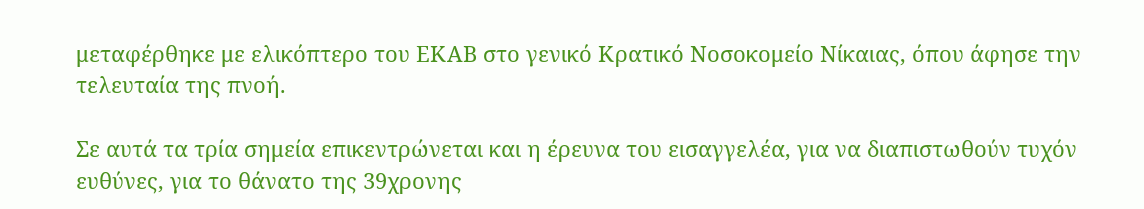μεταφέρθηκε με ελικόπτερο του ΕΚΑΒ στο γενικό Κρατικό Νοσοκομείο Νίκαιας, όπου άφησε την τελευταία της πνοή.

Σε αυτά τα τρία σημεία επικεντρώνεται και η έρευνα του εισαγγελέα, για να διαπιστωθούν τυχόν ευθύνες, για το θάνατο της 39χρονης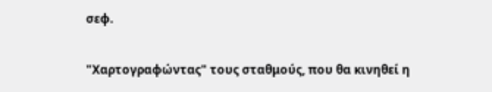σεφ.

"Χαρτογραφώντας" τους σταθμούς, που θα κινηθεί η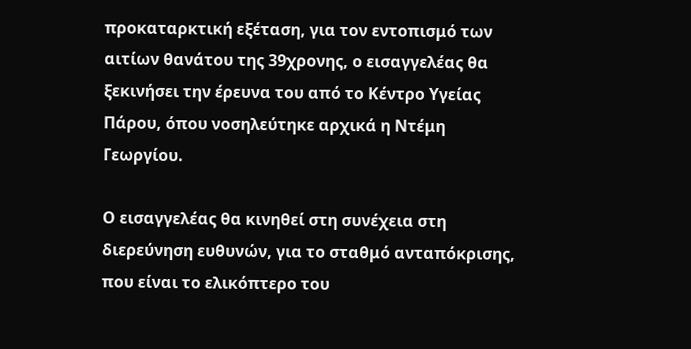προκαταρκτική εξέταση, για τον εντοπισμό των αιτίων θανάτου της 39χρονης, ο εισαγγελέας θα ξεκινήσει την έρευνα του από το Κέντρο Υγείας Πάρου, όπου νοσηλεύτηκε αρχικά η Ντέμη Γεωργίου.

Ο εισαγγελέας θα κινηθεί στη συνέχεια στη διερεύνηση ευθυνών, για το σταθμό ανταπόκρισης, που είναι το ελικόπτερο του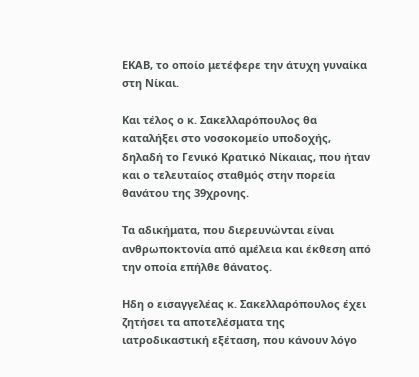ΕΚΑΒ, το οποίο μετέφερε την άτυχη γυναίκα στη Νίκαι.

Και τέλος ο κ. Σακελλαρόπουλος θα καταλήξει στο νοσοκομείο υποδοχής, δηλαδή το Γενικό Κρατικό Νίκαιας, που ήταν και ο τελευταίος σταθμός στην πορεία θανάτου της 39χρονης.

Τα αδικήματα, που διερευνώνται είναι ανθρωποκτονία από αμέλεια και έκθεση από την οποία επήλθε θάνατος.

Ηδη ο εισαγγελέας κ. Σακελλαρόπουλος έχει ζητήσει τα αποτελέσματα της ιατροδικαστική εξέταση, που κάνουν λόγο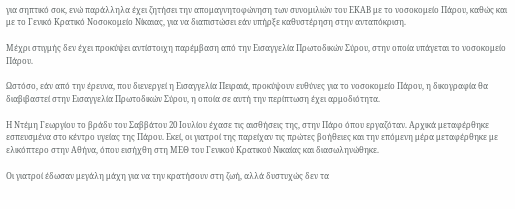για σηπτικό σοκ, ενώ παράλληλα έχει ζητήσει την απομαγνητοφώνηση των συνομιλιών του ΕΚΑΒ με το νοσοκομείο Πάρου, καθώς και με το Γενικό Κρατικό Νοσοκομείο Νίκαιας, για να διαπιστώσει εάν υπήρξε καθυστέρηση στην ανταπόκριση.

Μέχρι στιγμής δεν έχει προκύψει αντίστοιχη παρέμβαση από την Εισαγγελία Πρωτοδικών Σύρου, στην οποία υπάγεται το νοσοκομείο Πάρου.

Ωστόσο, εάν από την έρευνα, που διενεργεί η Εισαγγελία Πειραιά, προκύψουν ευθύνες για το νοσοκομείο Πάρου, η δικογραφία θα διαβιβαστεί στην Εισαγγελία Πρωτοδικών Σύρου, η οποία σε αυτή την περίπτωση έχει αρμοδιότητα.

Η Ντέμη Γεωργίου το βράδυ του Σαββάτου 20 Ιουλίου έχασε τις αισθήσεις της, στην Πάρο όπου εργαζόταν. Αρχικά μεταφέρθηκε εσπευσμένα στο κέντρο υγείας της Πάρου. Εκεί, οι γιατροί της παρείχαν τις πρώτες βοήθειες και την επόμενη μέρα μεταφέρθηκε με ελικόπτερο στην Αθήνα, όπου εισήχθη στη ΜΕΘ του Γενικού Κρατικού Νικαίας και διασωληνώθηκε.

Οι γιατροί έδωσαν μεγάλη μάχη για να την κρατήσουν στη ζωή, αλλά δυστυχώς δεν τα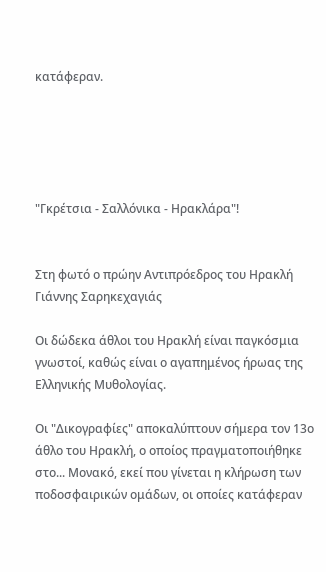κατάφεραν.





"Γκρέτσια - Σαλλόνικα - Ηρακλάρα"!


Στη φωτό ο πρώην Αντιπρόεδρος του Ηρακλή Γιάννης Σαρηκεχαγιάς

Οι δώδεκα άθλοι του Ηρακλή είναι παγκόσμια γνωστοί, καθώς είναι ο αγαπημένος ήρωας της Ελληνικής Μυθολογίας.

Οι "Δικογραφίες" αποκαλύπτουν σήμερα τον 13ο άθλο του Ηρακλή, ο οποίος πραγματοποιήθηκε στο... Μονακό, εκεί που γίνεται η κλήρωση των ποδοσφαιρικών ομάδων, οι οποίες κατάφεραν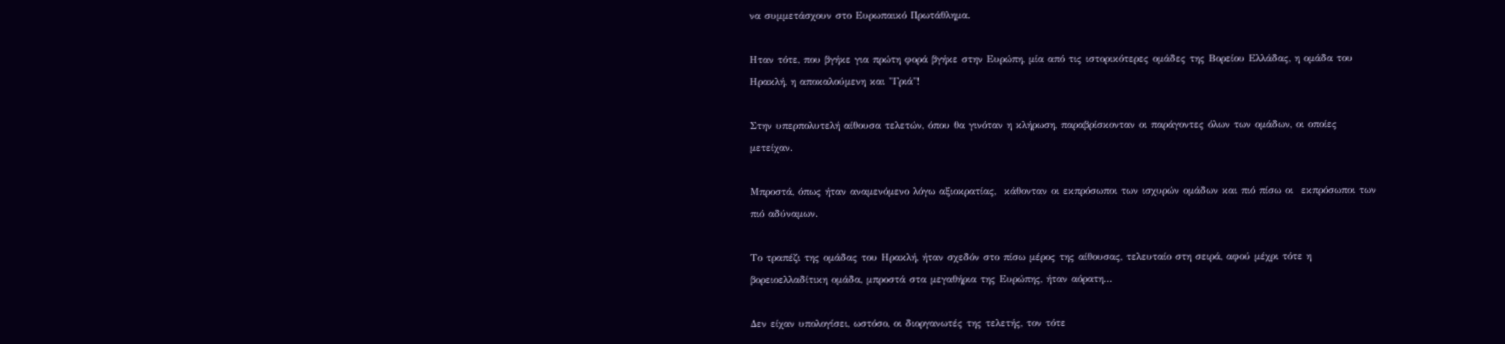να συμμετάσχουν στο Ευρωπαικό Πρωτάθλημα.

Ηταν τότε, που βγήκε για πρώτη φορά βγήκε στην Ευρώπη, μία από τις ιστορικότερες ομάδες της Βορείου Ελλάδας, η ομάδα του Ηρακλή, η αποκαλούμενη και "Γριά"!

Στην υπερπολυτελή αίθουσα τελετών, όπου θα γινόταν η κλήρωση, παραβρίσκονταν οι παράγοντες όλων των ομάδων, οι οποίες μετείχαν.

Μπροστά, όπως ήταν αναμενόμενο λόγω αξιοκρατίας,  κάθονταν οι εκπρόσωποι των ισχυρών ομάδων και πιό πίσω οι  εκπρόσωποι των πιό αδύναμων.

Το τραπέζι της ομάδας του Ηρακλή, ήταν σχεδόν στο πίσω μέρος της αίθουσας, τελευταίο στη σειρά, αφού μέχρι τότε η βορειοελλαδίτικη ομάδα, μπροστά στα μεγαθήρια της Ευρώπης, ήταν αόρατη...

Δεν είχαν υπολογίσει, ωστόσο, οι διοργανωτές της τελετής, τον τότε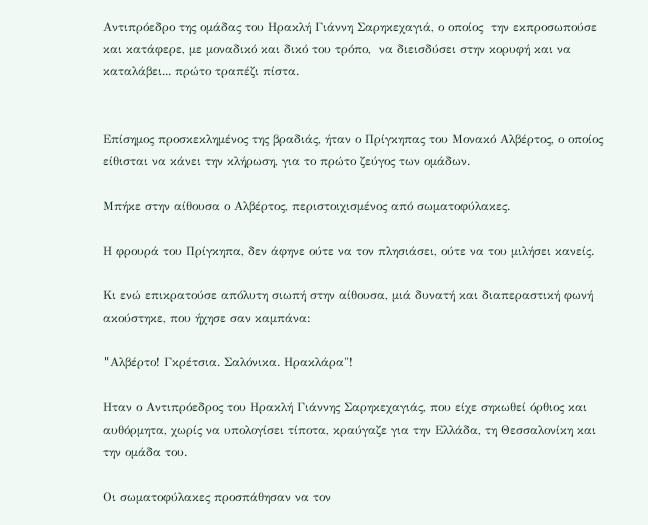Αντιπρόεδρο της ομάδας του Ηρακλή Γιάννη Σαρηκεχαγιά, ο οποίος  την εκπροσωπούσε και κατάφερε, με μοναδικό και δικό του τρόπο,  να διεισδύσει στην κορυφή και να καταλάβει... πρώτο τραπέζι πίστα.


Επίσημος προσκεκλημένος της βραδιάς, ήταν ο Πρίγκηπας του Μονακό Αλβέρτος, ο οποίος είθισται να κάνει την κλήρωση, για το πρώτο ζεύγος των ομάδων.

Μπήκε στην αίθουσα ο Αλβέρτος, περιστοιχισμένος από σωματοφύλακες.

Η φρουρά του Πρίγκηπα, δεν άφηνε ούτε να τον πλησιάσει, ούτε να του μιλήσει κανείς.

Κι ενώ επικρατούσε απόλυτη σιωπή στην αίθουσα, μιά δυνατή και διαπεραστική φωνή ακούστηκε, που ήχησε σαν καμπάνα:

"Aλβέρτο! Γκρέτσια. Σαλόνικα. Ηρακλάρα"!

Ηταν ο Αντιπρόεδρος του Ηρακλή Γιάννης Σαρηκεχαγιάς, που είχε σηκωθεί όρθιος και αυθόρμητα, χωρίς να υπολογίσει τίποτα, κραύγαζε για την Ελλάδα, τη Θεσσαλονίκη και την ομάδα του.

Οι σωματοφύλακες προσπάθησαν να τον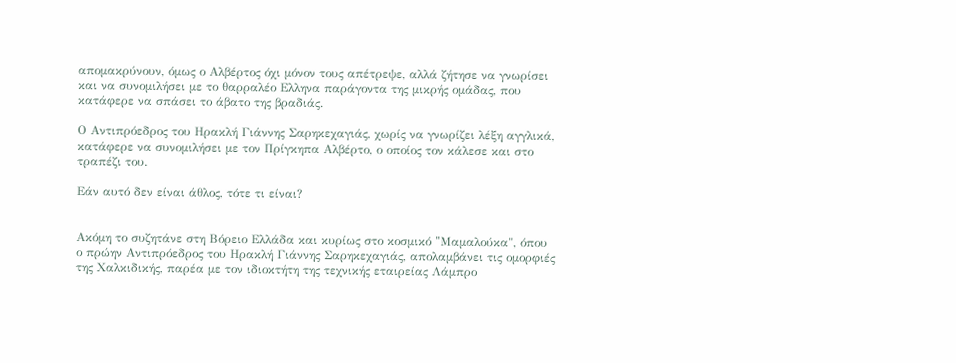απομακρύνουν, όμως ο Αλβέρτος όχι μόνον τους απέτρεψε, αλλά ζήτησε να γνωρίσει και να συνομιλήσει με το θαρραλέο Ελληνα παράγοντα της μικρής ομάδας, που κατάφερε να σπάσει το άβατο της βραδιάς.

Ο Αντιπρόεδρος του Ηρακλή Γιάννης Σαρηκεχαγιάς, χωρίς να γνωρίζει λέξη αγγλικά, κατάφερε να συνομιλήσει με τον Πρίγκηπα Αλβέρτο, ο οποίος τον κάλεσε και στο τραπέζι του.

Εάν αυτό δεν είναι άθλος, τότε τι είναι?


Ακόμη το συζητάνε στη Βόρειο Ελλάδα και κυρίως στο κοσμικό "Mαμαλούκα", όπου ο πρώην Αντιπρόεδρος του Ηρακλή Γιάννης Σαρηκεχαγιάς, απολαμβάνει τις ομορφιές της Χαλκιδικής, παρέα με τον ιδιοκτήτη της τεχνικής εταιρείας Λάμπρο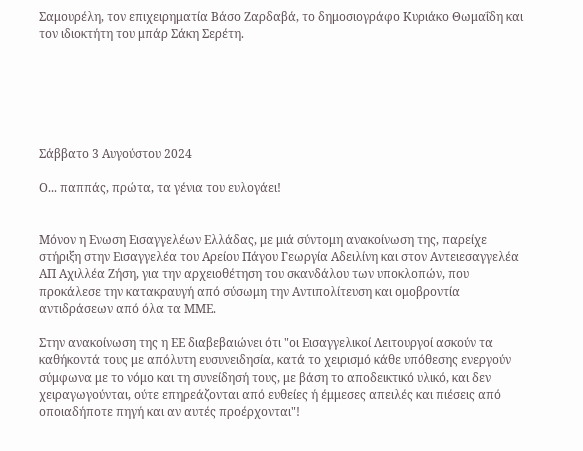Σαμουρέλη, τον επιχειρηματία Βάσο Ζαρδαβά, το δημοσιογράφο Κυριάκο Θωμαΐδη και τον ιδιοκτήτη του μπάρ Σάκη Σερέτη.






Σάββατο 3 Αυγούστου 2024

Ο... παππάς, πρώτα, τα γένια του ευλογάει!


Μόνον η Ενωση Εισαγγελέων Ελλάδας, με μιά σύντομη ανακοίνωση της, παρείχε στήριξη στην Εισαγγελέα του Αρείου Πάγου Γεωργία Αδειλίνη και στον Αντειεσαγγελέα ΑΠ Αχιλλέα Ζήση, για την αρχειοθέτηση του σκανδάλου των υποκλοπών, που προκάλεσε την κατακραυγή από σύσωμη την Αντιπολίτευση και ομοβροντία αντιδράσεων από όλα τα ΜΜΕ.

Στην ανακοίνωση της η ΕΕ διαβεβαιώνει ότι "οι Εισαγγελικοί Λειτουργοί ασκούν τα καθήκοντά τους με απόλυτη ευσυνειδησία, κατά το χειρισμό κάθε υπόθεσης ενεργούν σύμφωνα με το νόμο και τη συνείδησή τους, με βάση το αποδεικτικό υλικό, και δεν χειραγωγούνται, ούτε επηρεάζονται από ευθείες ή έμμεσες απειλές και πιέσεις από οποιαδήποτε πηγή και αν αυτές προέρχονται"!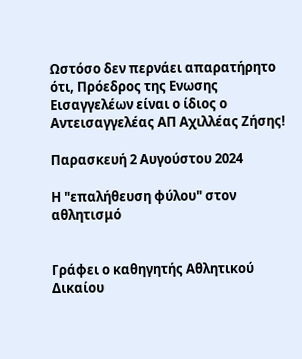Ωστόσο δεν περνάει απαρατήρητο ότι, Πρόεδρος της Ενωσης Εισαγγελέων είναι ο ίδιος ο Αντεισαγγελέας ΑΠ Αχιλλέας Ζήσης!

Παρασκευή 2 Αυγούστου 2024

Η "επαλήθευση φύλου" στον αθλητισμό


Γράφει ο καθηγητής Αθλητικού Δικαίου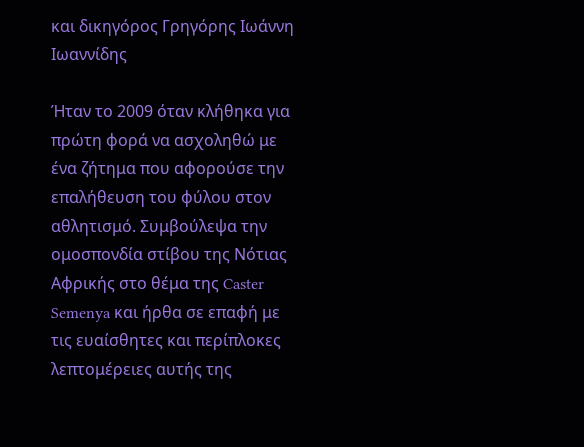και δικηγόρος Γρηγόρης Ιωάννη Ιωαννίδης

Ήταν το 2009 όταν κλήθηκα για πρώτη φορά να ασχοληθώ με ένα ζήτημα που αφορούσε την επαλήθευση του φύλου στον αθλητισμό. Συμβούλεψα την ομοσπονδία στίβου της Νότιας Αφρικής στο θέμα της Caster Semenya και ήρθα σε επαφή με τις ευαίσθητες και περίπλοκες λεπτομέρειες αυτής της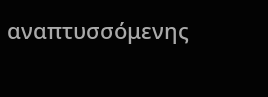αναπτυσσόμενης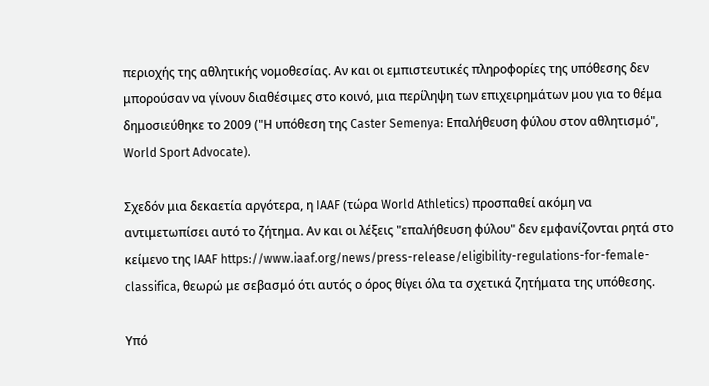περιοχής της αθλητικής νομοθεσίας. Αν και οι εμπιστευτικές πληροφορίες της υπόθεσης δεν μπορούσαν να γίνουν διαθέσιμες στο κοινό, μια περίληψη των επιχειρημάτων μου για το θέμα δημοσιεύθηκε το 2009 ("Η υπόθεση της Caster Semenya: Επαλήθευση φύλου στον αθλητισμό", World Sport Advocate).

Σχεδόν μια δεκαετία αργότερα, η IAAF (τώρα World Athletics) προσπαθεί ακόμη να αντιμετωπίσει αυτό το ζήτημα. Αν και οι λέξεις "επαλήθευση φύλου" δεν εμφανίζονται ρητά στο κείμενο της IAAF https://www.iaaf.org/news/press-release/eligibility-regulations-for-female-classifica, θεωρώ με σεβασμό ότι αυτός ο όρος θίγει όλα τα σχετικά ζητήματα της υπόθεσης.

Υπό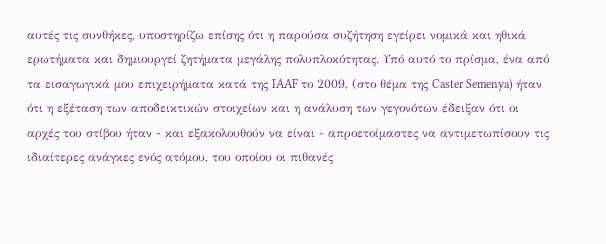αυτές τις συνθήκες, υποστηρίζω επίσης ότι η παρούσα συζήτηση εγείρει νομικά και ηθικά ερωτήματα και δημιουργεί ζητήματα μεγάλης πολυπλοκότητας. Υπό αυτό το πρίσμα, ένα από τα εισαγωγικά μου επιχειρήματα κατά της IAAF το 2009, (στο θέμα της Caster Semenya) ήταν ότι η εξέταση των αποδεικτικών στοιχείων και η ανάλυση των γεγονότων έδειξαν ότι οι αρχές του στίβου ήταν - και εξακολουθούν να είναι - απροετοίμαστες να αντιμετωπίσουν τις ιδιαίτερες ανάγκες ενός ατόμου, του οποίου οι πιθανές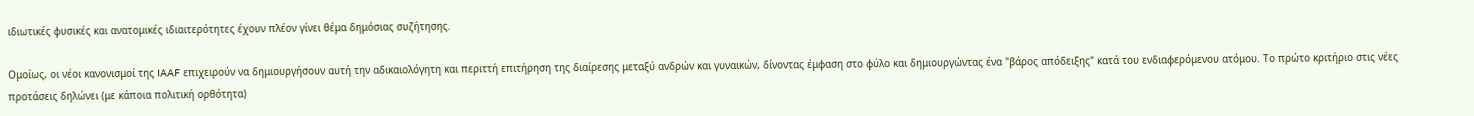ιδιωτικές φυσικές και ανατομικές ιδιαιτερότητες έχουν πλέον γίνει θέμα δημόσιας συζήτησης.

Ομοίως, οι νέοι κανονισμοί της IAAF επιχειρούν να δημιουργήσουν αυτή την αδικαιολόγητη και περιττή επιτήρηση της διαίρεσης μεταξύ ανδρών και γυναικών, δίνοντας έμφαση στο φύλο και δημιουργώντας ένα "βάρος απόδειξης" κατά του ενδιαφερόμενου ατόμου. Το πρώτο κριτήριο στις νέες προτάσεις δηλώνει (με κάποια πολιτική ορθότητα)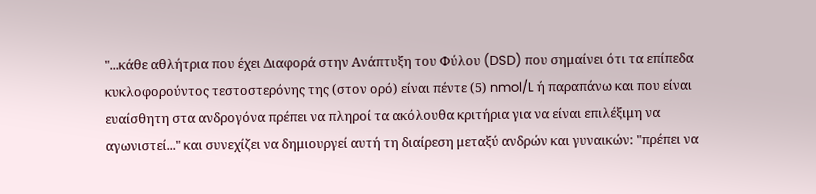"...κάθε αθλήτρια που έχει Διαφορά στην Ανάπτυξη του Φύλου (DSD) που σημαίνει ότι τα επίπεδα κυκλοφορούντος τεστοστερόνης της (στον ορό) είναι πέντε (5) nmol/L ή παραπάνω και που είναι ευαίσθητη στα ανδρογόνα πρέπει να πληροί τα ακόλουθα κριτήρια για να είναι επιλέξιμη να αγωνιστεί..." και συνεχίζει να δημιουργεί αυτή τη διαίρεση μεταξύ ανδρών και γυναικών: "πρέπει να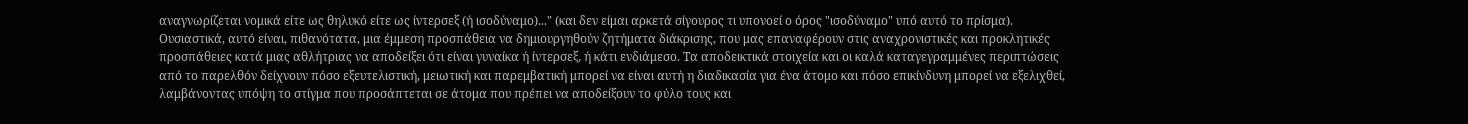αναγνωρίζεται νομικά είτε ως θηλυκό είτε ως ίντερσεξ (ή ισοδύναμο)..." (και δεν είμαι αρκετά σίγουρος τι υπονοεί ο όρος "ισοδύναμο" υπό αυτό το πρίσμα). Ουσιαστικά, αυτό είναι, πιθανότατα, μια έμμεση προσπάθεια να δημιουργηθούν ζητήματα διάκρισης, που μας επαναφέρουν στις αναχρονιστικές και προκλητικές προσπάθειες κατά μιας αθλήτριας να αποδείξει ότι είναι γυναίκα ή ίντερσεξ, ή κάτι ενδιάμεσο. Τα αποδεικτικά στοιχεία και οι καλά καταγεγραμμένες περιπτώσεις από το παρελθόν δείχνουν πόσο εξευτελιστική, μειωτική και παρεμβατική μπορεί να είναι αυτή η διαδικασία για ένα άτομο και πόσο επικίνδυνη μπορεί να εξελιχθεί, λαμβάνοντας υπόψη το στίγμα που προσάπτεται σε άτομα που πρέπει να αποδείξουν το φύλο τους και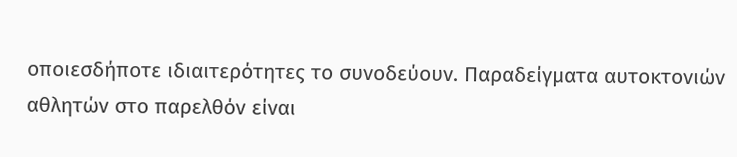οποιεσδήποτε ιδιαιτερότητες το συνοδεύουν. Παραδείγματα αυτοκτονιών αθλητών στο παρελθόν είναι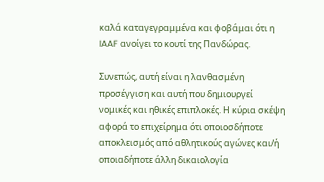καλά καταγεγραμμένα και φοβάμαι ότι η IAAF ανοίγει το κουτί της Πανδώρας.

Συνεπώς, αυτή είναι η λανθασμένη προσέγγιση και αυτή που δημιουργεί νομικές και ηθικές επιπλοκές. Η κύρια σκέψη αφορά το επιχείρημα ότι οποιοσδήποτε αποκλεισμός από αθλητικούς αγώνες και/ή οποιαδήποτε άλλη δικαιολογία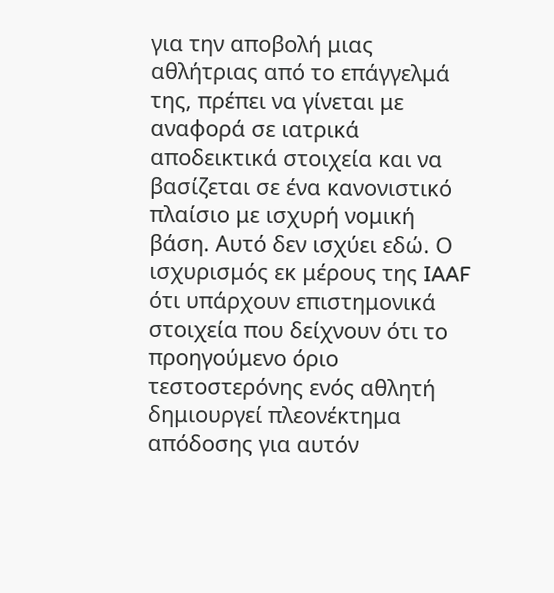για την αποβολή μιας αθλήτριας από το επάγγελμά της, πρέπει να γίνεται με αναφορά σε ιατρικά αποδεικτικά στοιχεία και να βασίζεται σε ένα κανονιστικό πλαίσιο με ισχυρή νομική βάση. Αυτό δεν ισχύει εδώ. Ο ισχυρισμός εκ μέρους της IAAF ότι υπάρχουν επιστημονικά στοιχεία που δείχνουν ότι το προηγούμενο όριο τεστοστερόνης ενός αθλητή δημιουργεί πλεονέκτημα απόδοσης για αυτόν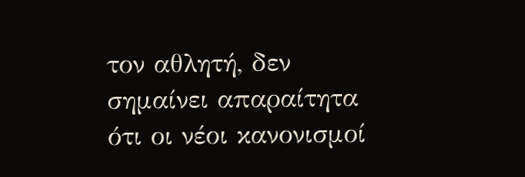τον αθλητή, δεν σημαίνει απαραίτητα ότι οι νέοι κανονισμοί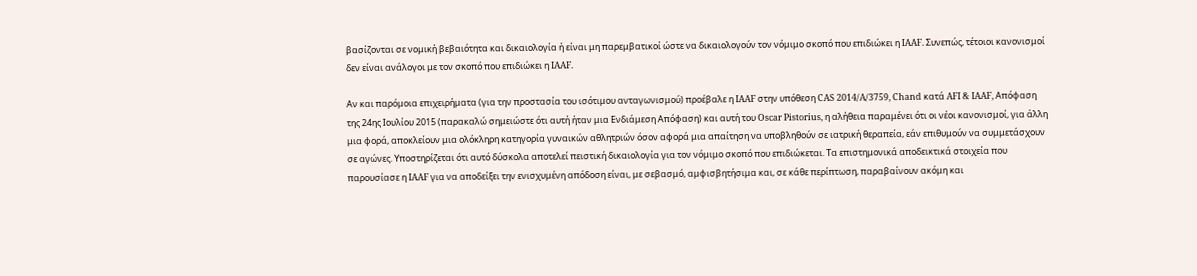βασίζονται σε νομική βεβαιότητα και δικαιολογία ή είναι μη παρεμβατικοί ώστε να δικαιολογούν τον νόμιμο σκοπό που επιδιώκει η IAAF. Συνεπώς, τέτοιοι κανονισμοί δεν είναι ανάλογοι με τον σκοπό που επιδιώκει η IAAF.

Αν και παρόμοια επιχειρήματα (για την προστασία του ισότιμου ανταγωνισμού) προέβαλε η IAAF στην υπόθεση CAS 2014/A/3759, Chand κατά AFI & IAAF, Απόφαση της 24ης Ιουλίου 2015 (παρακαλώ σημειώστε ότι αυτή ήταν μια Ενδιάμεση Απόφαση) και αυτή του Oscar Pistorius, η αλήθεια παραμένει ότι οι νέοι κανονισμοί, για άλλη μια φορά, αποκλείουν μια ολόκληρη κατηγορία γυναικών αθλητριών όσον αφορά μια απαίτηση να υποβληθούν σε ιατρική θεραπεία, εάν επιθυμούν να συμμετάσχουν σε αγώνες. Υποστηρίζεται ότι αυτό δύσκολα αποτελεί πειστική δικαιολογία για τον νόμιμο σκοπό που επιδιώκεται. Τα επιστημονικά αποδεικτικά στοιχεία που παρουσίασε η IAAF για να αποδείξει την ενισχυμένη απόδοση είναι, με σεβασμό, αμφισβητήσιμα και, σε κάθε περίπτωση, παραβαίνουν ακόμη και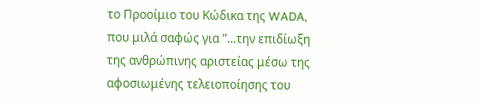το Προοίμιο του Κώδικα της WADA, που μιλά σαφώς για "...την επιδίωξη της ανθρώπινης αριστείας μέσω της αφοσιωμένης τελειοποίησης του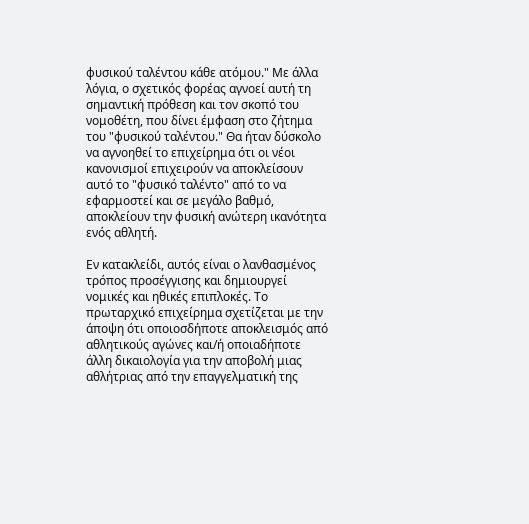φυσικού ταλέντου κάθε ατόμου." Με άλλα λόγια, ο σχετικός φορέας αγνοεί αυτή τη σημαντική πρόθεση και τον σκοπό του νομοθέτη, που δίνει έμφαση στο ζήτημα του "φυσικού ταλέντου." Θα ήταν δύσκολο να αγνοηθεί το επιχείρημα ότι οι νέοι κανονισμοί επιχειρούν να αποκλείσουν αυτό το "φυσικό ταλέντο" από το να εφαρμοστεί και σε μεγάλο βαθμό, αποκλείουν την φυσική ανώτερη ικανότητα ενός αθλητή.

Εν κατακλείδι, αυτός είναι ο λανθασμένος τρόπος προσέγγισης και δημιουργεί νομικές και ηθικές επιπλοκές. Το πρωταρχικό επιχείρημα σχετίζεται με την άποψη ότι οποιοσδήποτε αποκλεισμός από αθλητικούς αγώνες και/ή οποιαδήποτε άλλη δικαιολογία για την αποβολή μιας αθλήτριας από την επαγγελματική της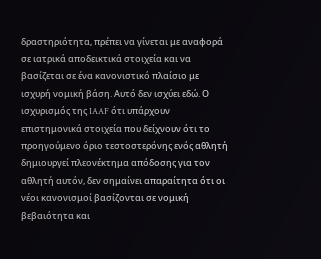δραστηριότητα, πρέπει να γίνεται με αναφορά σε ιατρικά αποδεικτικά στοιχεία και να βασίζεται σε ένα κανονιστικό πλαίσιο με ισχυρή νομική βάση. Αυτό δεν ισχύει εδώ. Ο ισχυρισμός της IAAF ότι υπάρχουν επιστημονικά στοιχεία που δείχνουν ότι το προηγούμενο όριο τεστοστερόνης ενός αθλητή δημιουργεί πλεονέκτημα απόδοσης για τον αθλητή αυτόν, δεν σημαίνει απαραίτητα ότι οι νέοι κανονισμοί βασίζονται σε νομική βεβαιότητα και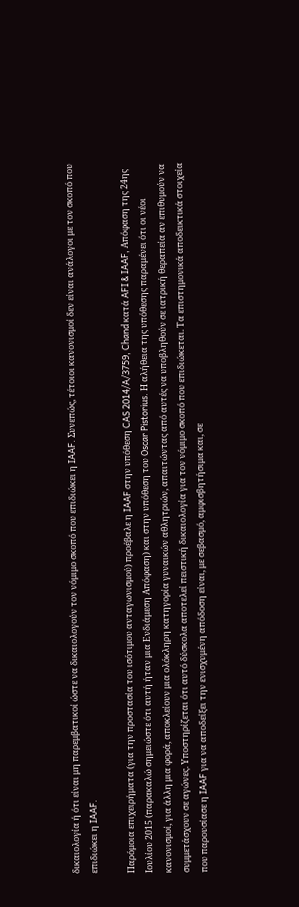δικαιολογία ή ότι είναι μη παρεμβατικοί ώστε να δικαιολογούν τον νόμιμο σκοπό που επιδιώκει η IAAF. Συνεπώς, τέτοιοι κανονισμοί δεν είναι ανάλογοι με τον σκοπό που επιδιώκει η IAAF.

Παρόμοια επιχειρήματα (για την προστασία του ισότιμου ανταγωνισμού) προέβαλε η IAAF στην υπόθεση CAS 2014/A/3759, Chand κατά AFI & IAAF, Απόφαση της 24ης Ιουλίου 2015 (παρακαλώ σημειώστε ότι αυτή ήταν μια Ενδιάμεση Απόφαση) και στην υπόθεση του Oscar Pistorius. Η αλήθεια της υπόθεσης παραμένει ότι οι νέοι κανονισμοί, για άλλη μια φορά, αποκλείουν μια ολόκληρη κατηγορία γυναικών αθλητριών, απαιτώντας από αυτές να υποβληθούν σε ιατρική θεραπεία αν επιθυμούν να συμμετάσχουν σε αγώνες. Υποστηρίζεται ότι αυτό δύσκολα αποτελεί πειστική δικαιολογία για τον νόμιμο σκοπό που επιδιώκεται. Τα επιστημονικά αποδεικτικά στοιχεία που παρουσίασε η IAAF για να αποδείξει την ενισχυμένη απόδοση είναι, με σεβασμό, αμφισβητήσιμα και, σε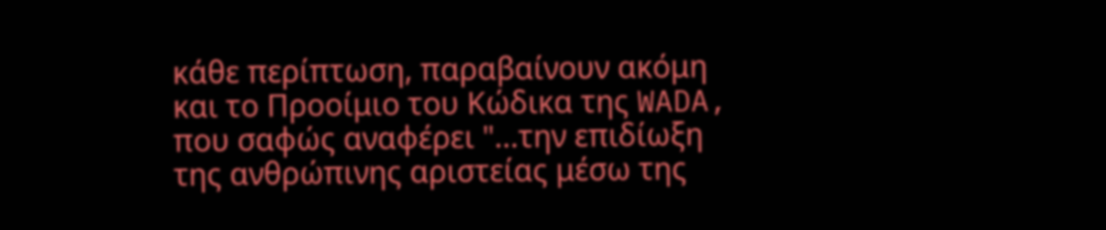κάθε περίπτωση, παραβαίνουν ακόμη και το Προοίμιο του Κώδικα της WADA, που σαφώς αναφέρει "...την επιδίωξη της ανθρώπινης αριστείας μέσω της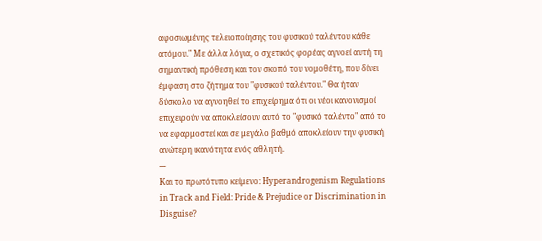αφοσιωμένης τελειοποίησης του φυσικού ταλέντου κάθε ατόμου." Με άλλα λόγια, ο σχετικός φορέας αγνοεί αυτή τη σημαντική πρόθεση και τον σκοπό του νομοθέτη, που δίνει έμφαση στο ζήτημα του "φυσικού ταλέντου." Θα ήταν δύσκολο να αγνοηθεί το επιχείρημα ότι οι νέοι κανονισμοί επιχειρούν να αποκλείσουν αυτό το "φυσικό ταλέντο" από το να εφαρμοστεί και σε μεγάλο βαθμό αποκλείουν την φυσική ανώτερη ικανότητα ενός αθλητή.
---
Και το πρωτότυπο κείμενο: Hyperandrogenism Regulations in Track and Field: Pride & Prejudice or Discrimination in Disguise?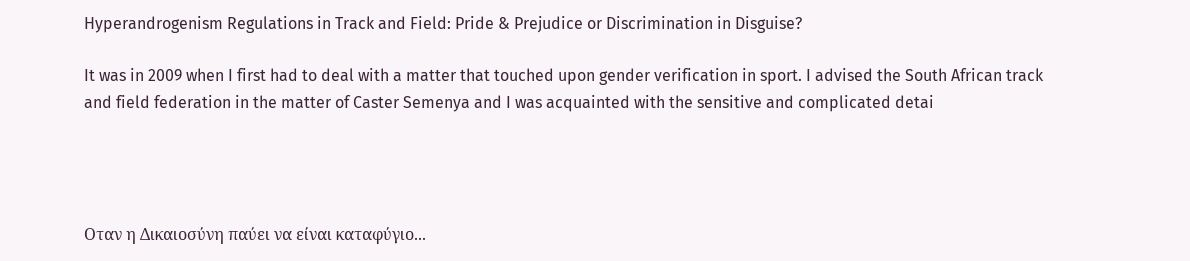Hyperandrogenism Regulations in Track and Field: Pride & Prejudice or Discrimination in Disguise?

It was in 2009 when I first had to deal with a matter that touched upon gender verification in sport. I advised the South African track and field federation in the matter of Caster Semenya and I was acquainted with the sensitive and complicated detai




Οταν η Δικαιοσύνη παύει να είναι καταφύγιο...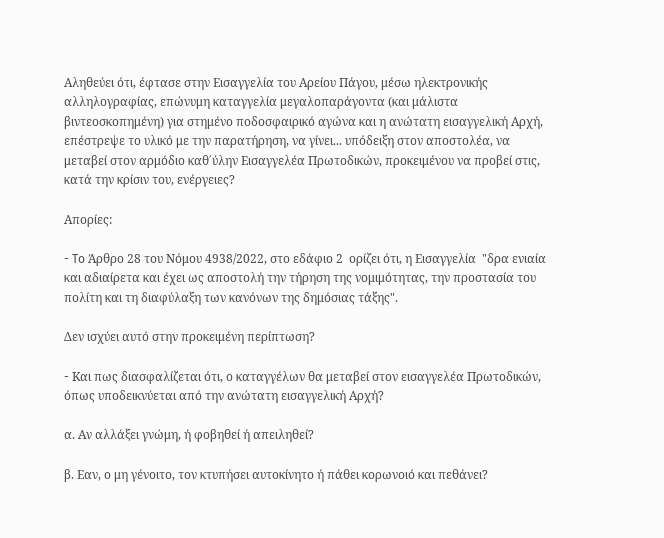Αληθεύει ότι, έφτασε στην Εισαγγελία του Αρείου Πάγου, μέσω ηλεκτρονικής αλληλογραφίας, επώνυμη καταγγελία μεγαλοπαράγοντα (και μάλιστα βιντεοσκοπημένη) για στημένο ποδοσφαιρικό αγώνα και η ανώτατη εισαγγελική Αρχή,  επέστρεψε το υλικό με την παρατήρηση, να γίνει... υπόδειξη στον αποστολέα, να μεταβεί στον αρμόδιο καθ΄ύλην Εισαγγελέα Πρωτοδικών, προκειμένου να προβεί στις, κατά την κρίσιν του, ενέργειες?

Απορίες:

- To Άρθρο 28 του Νόμου 4938/2022, στο εδάφιο 2  ορίζει ότι, η Εισαγγελία  "δρα ενιαία και αδιαίρετα και έχει ως αποστολή την τήρηση της νομιμότητας, την προστασία του πολίτη και τη διαφύλαξη των κανόνων της δημόσιας τάξης".

Δεν ισχύει αυτό στην προκειμένη περίπτωση?

- Kαι πως διασφαλίζεται ότι, ο καταγγέλων θα μεταβεί στον εισαγγελέα Πρωτοδικών, όπως υποδεικνύεται από την ανώτατη εισαγγελική Αρχή?

α. Αν αλλάξει γνώμη, ή φοβηθεί ή απειληθεί?

β. Εαν, ο μη γένοιτο, τον κτυπήσει αυτοκίνητο ή πάθει κορωνοιό και πεθάνει?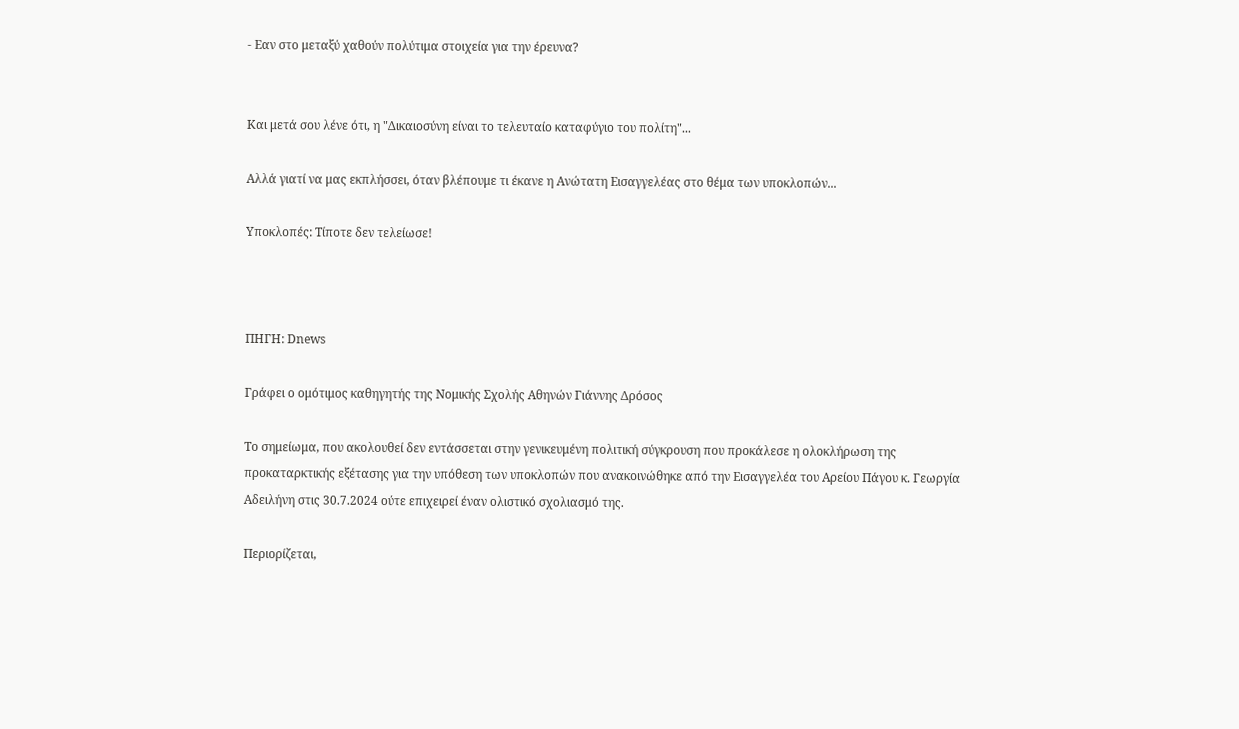- Εαν στο μεταξύ χαθούν πολύτιμα στοιχεία για την έρευνα?


Και μετά σου λένε ότι, η "Δικαιοσύνη είναι το τελευταίο καταφύγιο του πολίτη"...

Αλλά γιατί να μας εκπλήσσει, όταν βλέπουμε τι έκανε η Ανώτατη Εισαγγελέας στο θέμα των υποκλοπών...

Υποκλοπές: Τίποτε δεν τελείωσε!



ΠΗΓΗ: Dnews

Γράφει ο ομότιμος καθηγητής της Νομικής Σχολής Αθηνών Γιάννης Δρόσος

Το σημείωμα, που ακολουθεί δεν εντάσσεται στην γενικευμένη πολιτική σύγκρουση που προκάλεσε η ολοκλήρωση της προκαταρκτικής εξέτασης για την υπόθεση των υποκλοπών που ανακοινώθηκε από την Εισαγγελέα του Αρείου Πάγου κ. Γεωργία Αδειλήνη στις 30.7.2024 ούτε επιχειρεί έναν ολιστικό σχολιασμό της.

Περιορίζεται,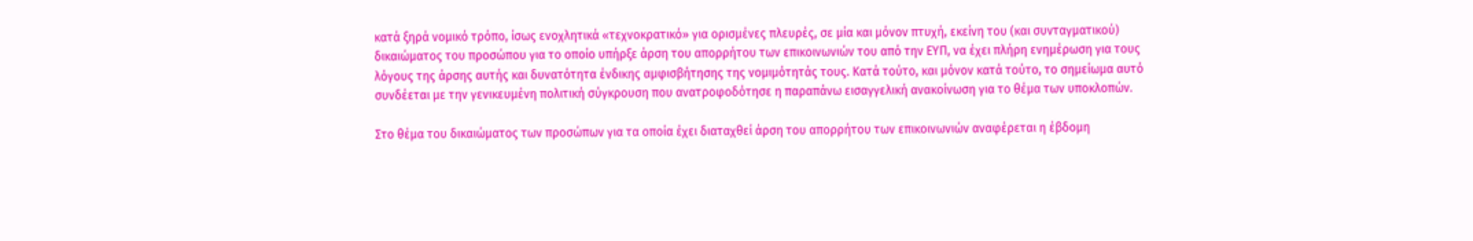κατά ξηρά νομικό τρόπο, ίσως ενοχλητικά «τεχνοκρατικό» για ορισμένες πλευρές, σε μία και μόνον πτυχή, εκείνη του (και συνταγματικού) δικαιώματος του προσώπου για το οποίο υπήρξε άρση του απορρήτου των επικοινωνιών του από την ΕΥΠ, να έχει πλήρη ενημέρωση για τους λόγους της άρσης αυτής και δυνατότητα ένδικης αμφισβήτησης της νομιμότητάς τους. Κατά τούτο, και μόνον κατά τούτο, το σημείωμα αυτό συνδέεται με την γενικευμένη πολιτική σύγκρουση που ανατροφοδότησε η παραπάνω εισαγγελική ανακοίνωση για το θέμα των υποκλοπών.

Στο θέμα του δικαιώματος των προσώπων για τα οποία έχει διαταχθεί άρση του απορρήτου των επικοινωνιών αναφέρεται η έβδομη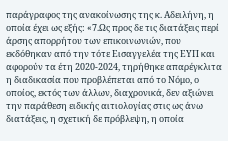παράγραφος της ανακοίνωσης της κ. Αδειλήνη, η οποία έχει ως εξής: «7.Ως προς δε τις διατάξεις περί άρσης απορρήτου των επικοινωνιών, που εκδόθηκαν από την τότε Εισαγγελέα της ΕΥΠ και αφορούν τα έτη 2020-2024, τηρήθηκε απαρέγκλιτα η διαδικασία που προβλέπεται από το Νόμο, ο οποίος, εκτός των άλλων, διαχρονικά, δεν αξιώνει την παράθεση ειδικής αιτιολογίας στις ως άνω διατάξεις, η σχετική δε πρόβλεψη, η οποία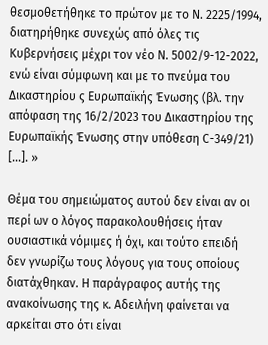θεσμοθετήθηκε το πρώτον με το Ν. 2225/1994, διατηρήθηκε συνεχώς από όλες τις Κυβερνήσεις μέχρι τον νέο Ν. 5002/9-12-2022, ενώ είναι σύμφωνη και με το πνεύμα του Δικαστηρίου ς Ευρωπαϊκής Ένωσης (βλ. την απόφαση της 16/2/2023 του Δικαστηρίου της Ευρωπαϊκής Ένωσης στην υπόθεση C-349/21) [...]. »

Θέμα του σημειώματος αυτού δεν είναι αν οι περί ων ο λόγος παρακολουθήσεις ήταν ουσιαστικά νόμιμες ή όχι, και τούτο επειδή δεν γνωρίζω τους λόγους για τους οποίους διατάχθηκαν. Η παράγραφος αυτής της ανακοίνωσης της κ. Αδειλήνη φαίνεται να αρκείται στο ότι είναι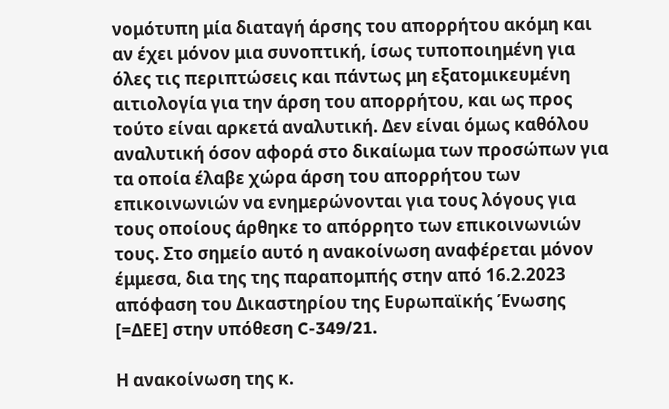νομότυπη μία διαταγή άρσης του απορρήτου ακόμη και αν έχει μόνον μια συνοπτική, ίσως τυποποιημένη για όλες τις περιπτώσεις και πάντως μη εξατομικευμένη αιτιολογία για την άρση του απορρήτου, και ως προς τούτο είναι αρκετά αναλυτική. Δεν είναι όμως καθόλου αναλυτική όσον αφορά στο δικαίωμα των προσώπων για τα οποία έλαβε χώρα άρση του απορρήτου των επικοινωνιών να ενημερώνονται για τους λόγους για τους οποίους άρθηκε το απόρρητο των επικοινωνιών τους. Στο σημείο αυτό η ανακοίνωση αναφέρεται μόνον έμμεσα, δια της της παραπομπής στην από 16.2.2023 απόφαση του Δικαστηρίου της Ευρωπαϊκής Ένωσης [=ΔΕΕ] στην υπόθεση C-349/21.

Η ανακοίνωση της κ.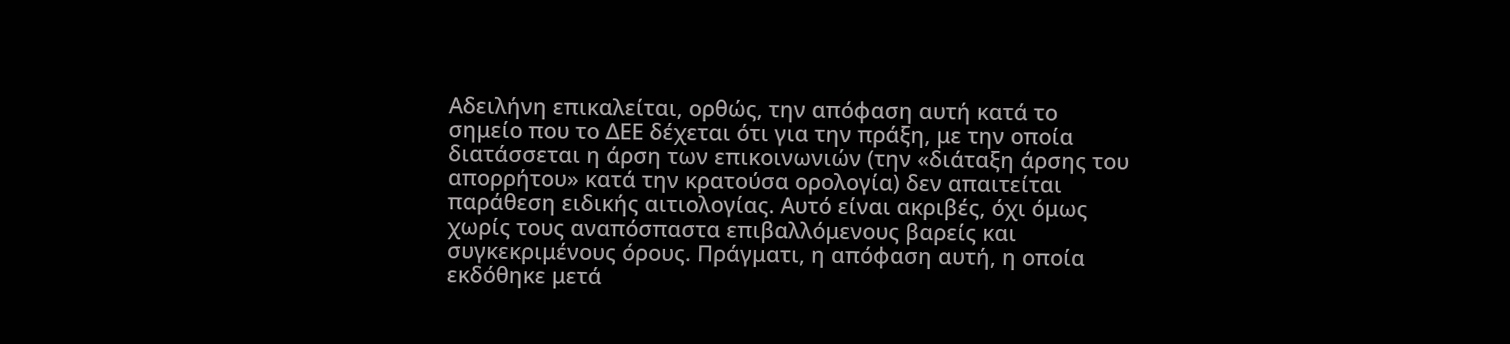Αδειλήνη επικαλείται, ορθώς, την απόφαση αυτή κατά το σημείο που το ΔΕΕ δέχεται ότι για την πράξη, με την οποία διατάσσεται η άρση των επικοινωνιών (την «διάταξη άρσης του απορρήτου» κατά την κρατούσα ορολογία) δεν απαιτείται παράθεση ειδικής αιτιολογίας. Αυτό είναι ακριβές, όχι όμως χωρίς τους αναπόσπαστα επιβαλλόμενους βαρείς και συγκεκριμένους όρους. Πράγματι, η απόφαση αυτή, η οποία εκδόθηκε μετά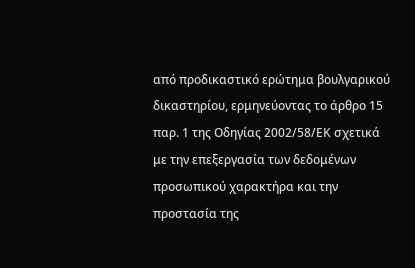από προδικαστικό ερώτημα βουλγαρικού δικαστηρίου, ερμηνεύοντας το άρθρο 15 παρ. 1 της Οδηγίας 2002/58/ΕΚ σχετικά με την επεξεργασία των δεδομένων προσωπικού χαρακτήρα και την προστασία της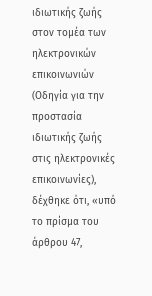ιδιωτικής ζωής στον τομέα των ηλεκτρονικών επικοινωνιών (Οδηγία για την προστασία ιδιωτικής ζωής στις ηλεκτρονικές επικοινωνίες), δέχθηκε ότι, «υπό το πρίσμα του άρθρου 47,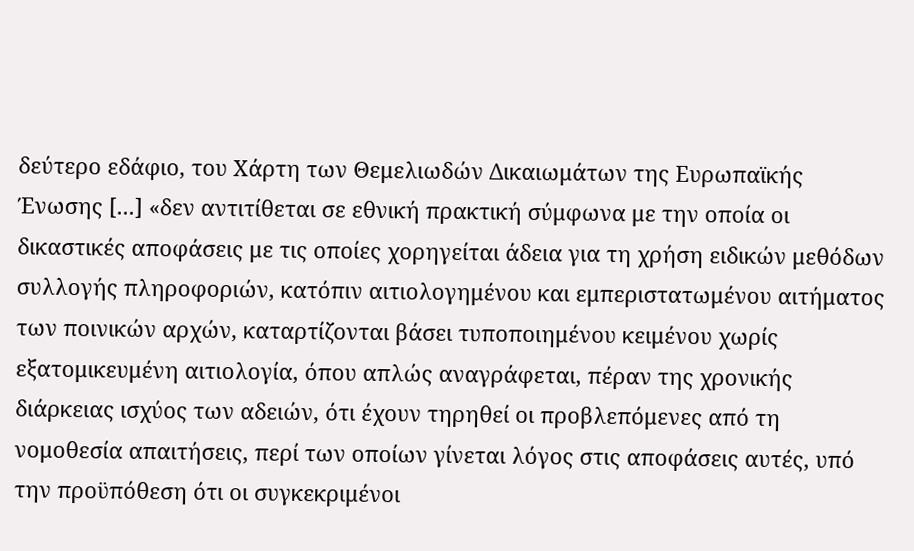δεύτερο εδάφιο, του Χάρτη των Θεμελιωδών Δικαιωμάτων της Ευρωπαϊκής Ένωσης [...] «δεν αντιτίθεται σε εθνική πρακτική σύμφωνα με την οποία οι δικαστικές αποφάσεις με τις οποίες χορηγείται άδεια για τη χρήση ειδικών μεθόδων συλλογής πληροφοριών, κατόπιν αιτιολογημένου και εμπεριστατωμένου αιτήματος των ποινικών αρχών, καταρτίζονται βάσει τυποποιημένου κειμένου χωρίς εξατομικευμένη αιτιολογία, όπου απλώς αναγράφεται, πέραν της χρονικής διάρκειας ισχύος των αδειών, ότι έχουν τηρηθεί οι προβλεπόμενες από τη νομοθεσία απαιτήσεις, περί των οποίων γίνεται λόγος στις αποφάσεις αυτές, υπό την προϋπόθεση ότι οι συγκεκριμένοι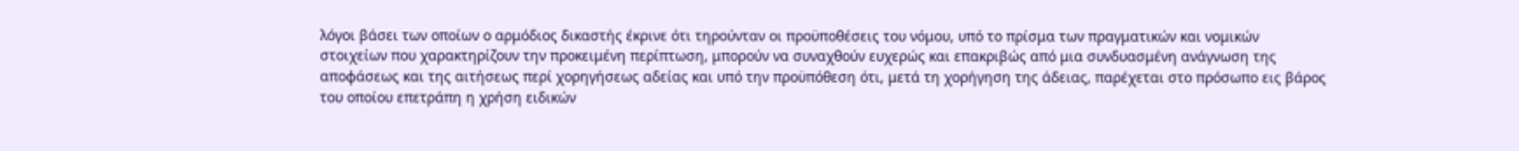λόγοι βάσει των οποίων ο αρμόδιος δικαστής έκρινε ότι τηρούνταν οι προϋποθέσεις του νόμου, υπό το πρίσμα των πραγματικών και νομικών στοιχείων που χαρακτηρίζουν την προκειμένη περίπτωση, μπορούν να συναχθούν ευχερώς και επακριβώς από μια συνδυασμένη ανάγνωση της αποφάσεως και της αιτήσεως περί χορηγήσεως αδείας και υπό την προϋπόθεση ότι, μετά τη χορήγηση της άδειας, παρέχεται στο πρόσωπο εις βάρος του οποίου επετράπη η χρήση ειδικών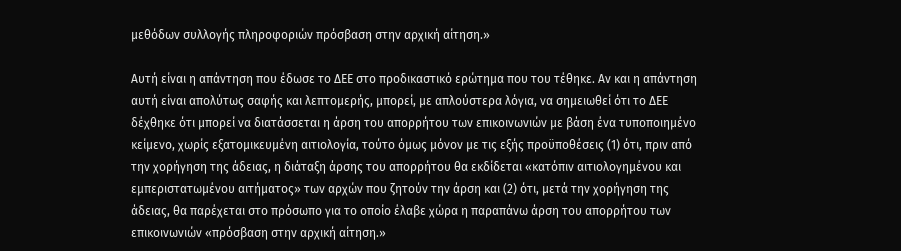μεθόδων συλλογής πληροφοριών πρόσβαση στην αρχική αίτηση.»

Αυτή είναι η απάντηση που έδωσε το ΔΕΕ στο προδικαστικό ερώτημα που του τέθηκε. Αν και η απάντηση αυτή είναι απολύτως σαφής και λεπτομερής, μπορεί, με απλούστερα λόγια, να σημειωθεί ότι το ΔΕΕ δέχθηκε ότι μπορεί να διατάσσεται η άρση του απορρήτου των επικοινωνιών με βάση ένα τυποποιημένο κείμενο, χωρίς εξατομικευμένη αιτιολογία, τούτο όμως μόνον με τις εξής προϋποθέσεις (1) ότι, πριν από την χορήγηση της άδειας, η διάταξη άρσης του απορρήτου θα εκδίδεται «κατόπιν αιτιολογημένου και εμπεριστατωμένου αιτήματος» των αρχών που ζητούν την άρση και (2) ότι, μετά την χορήγηση της άδειας, θα παρέχεται στο πρόσωπο για το οποίο έλαβε χώρα η παραπάνω άρση του απορρήτου των επικοινωνιών «πρόσβαση στην αρχική αίτηση.»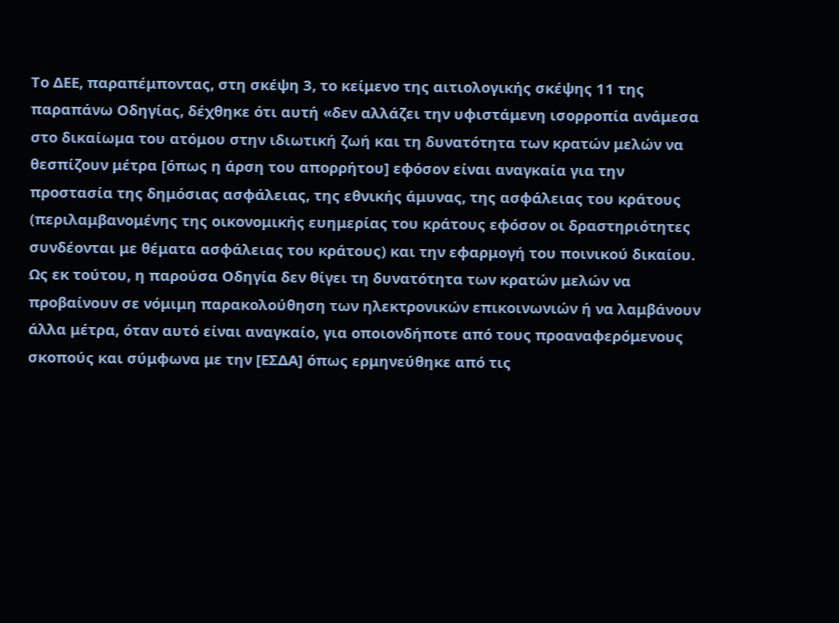Το ΔΕΕ, παραπέμποντας, στη σκέψη 3, το κείμενο της αιτιολογικής σκέψης 11 της παραπάνω Οδηγίας, δέχθηκε ότι αυτή «δεν αλλάζει την υφιστάμενη ισορροπία ανάμεσα στο δικαίωμα του ατόμου στην ιδιωτική ζωή και τη δυνατότητα των κρατών μελών να θεσπίζουν μέτρα [όπως η άρση του απορρήτου] εφόσον είναι αναγκαία για την προστασία της δημόσιας ασφάλειας, της εθνικής άμυνας, της ασφάλειας του κράτους (περιλαμβανομένης της οικονομικής ευημερίας του κράτους εφόσον οι δραστηριότητες συνδέονται με θέματα ασφάλειας του κράτους) και την εφαρμογή του ποινικού δικαίου. Ως εκ τούτου, η παρούσα Οδηγία δεν θίγει τη δυνατότητα των κρατών μελών να προβαίνουν σε νόμιμη παρακολούθηση των ηλεκτρονικών επικοινωνιών ή να λαμβάνουν άλλα μέτρα, όταν αυτό είναι αναγκαίο, για οποιονδήποτε από τους προαναφερόμενους σκοπούς και σύμφωνα με την [ΕΣΔΑ] όπως ερμηνεύθηκε από τις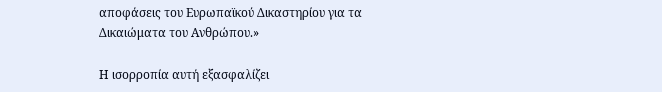αποφάσεις του Ευρωπαϊκού Δικαστηρίου για τα Δικαιώματα του Ανθρώπου.»

Η ισορροπία αυτή εξασφαλίζει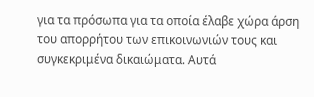για τα πρόσωπα για τα οποία έλαβε χώρα άρση του απορρήτου των επικοινωνιών τους και συγκεκριμένα δικαιώματα. Αυτά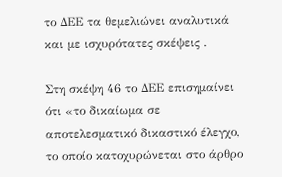το ΔΕΕ τα θεμελιώνει αναλυτικά και με ισχυρότατες σκέψεις .

Στη σκέψη 46 το ΔΕΕ επισημαίνει ότι «το δικαίωμα σε αποτελεσματικό δικαστικό έλεγχο, το οποίο κατοχυρώνεται στο άρθρο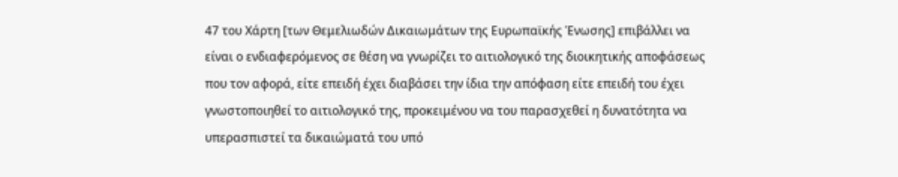47 του Χάρτη [των Θεμελιωδών Δικαιωμάτων της Ευρωπαϊκής Ένωσης] επιβάλλει να είναι ο ενδιαφερόμενος σε θέση να γνωρίζει το αιτιολογικό της διοικητικής αποφάσεως που τον αφορά, είτε επειδή έχει διαβάσει την ίδια την απόφαση είτε επειδή του έχει γνωστοποιηθεί το αιτιολογικό της, προκειμένου να του παρασχεθεί η δυνατότητα να υπερασπιστεί τα δικαιώματά του υπό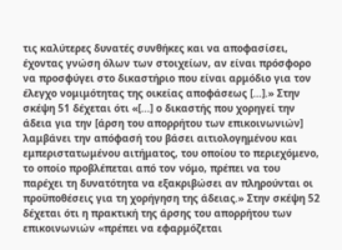τις καλύτερες δυνατές συνθήκες και να αποφασίσει, έχοντας γνώση όλων των στοιχείων, αν είναι πρόσφορο να προσφύγει στο δικαστήριο που είναι αρμόδιο για τον έλεγχο νομιμότητας της οικείας αποφάσεως […].» Στην σκέψη 51 δέχεται ότι «[...] ο δικαστής που χορηγεί την άδεια για την [άρση του απορρήτου των επικοινωνιών] λαμβάνει την απόφασή του βάσει αιτιολογημένου και εμπεριστατωμένου αιτήματος, του οποίου το περιεχόμενο, το οποίο προβλέπεται από τον νόμο, πρέπει να του παρέχει τη δυνατότητα να εξακριβώσει αν πληρούνται οι προϋποθέσεις για τη χορήγηση της άδειας.» Στην σκέψη 52 δέχεται ότι η πρακτική της άρσης του απορρήτου των επικοινωνιών «πρέπει να εφαρμόζεται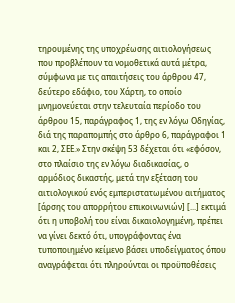τηρουμένης της υποχρέωσης αιτιολογήσεως που προβλέπουν τα νομοθετικά αυτά μέτρα, σύμφωνα με τις απαιτήσεις του άρθρου 47, δεύτερο εδάφιο, του Χάρτη, το οποίο μνημονεύεται στην τελευταία περίοδο του άρθρου 15, παράγραφος 1, της εν λόγω Οδηγίας, διά της παραπομπής στο άρθρο 6, παράγραφοι 1 και 2, ΣΕΕ.» Στην σκέψη 53 δέχεται ότι «εφόσον, στο πλαίσιο της εν λόγω διαδικασίας, ο αρμόδιος δικαστής, μετά την εξέταση του αιτιολογικού ενός εμπεριστατωμένου αιτήματος [άρσης του απορρήτου επικοινωνιών] [...] εκτιμά ότι η υποβολή του είναι δικαιολογημένη, πρέπει να γίνει δεκτό ότι, υπογράφοντας ένα τυποποιημένο κείμενο βάσει υποδείγματος όπου αναγράφεται ότι πληρούνται οι προϋποθέσεις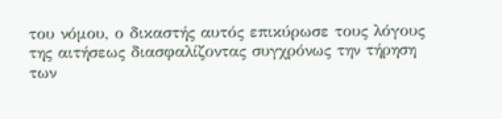του νόμου, ο δικαστής αυτός επικύρωσε τους λόγους της αιτήσεως διασφαλίζοντας συγχρόνως την τήρηση των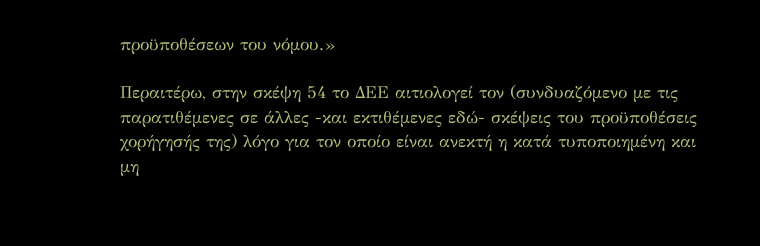προϋποθέσεων του νόμου.»

Περαιτέρω, στην σκέψη 54 το ΔΕΕ αιτιολογεί τον (συνδυαζόμενο με τις παρατιθέμενες σε άλλες -και εκτιθέμενες εδώ- σκέψεις του προϋποθέσεις χορήγησής της) λόγο για τον οποίο είναι ανεκτή η κατά τυποποιημένη και μη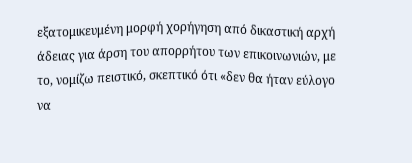εξατομικευμένη μορφή χορήγηση από δικαστική αρχή άδειας για άρση του απορρήτου των επικοινωνιών, με το, νομίζω πειστικό, σκεπτικό ότι «δεν θα ήταν εύλογο να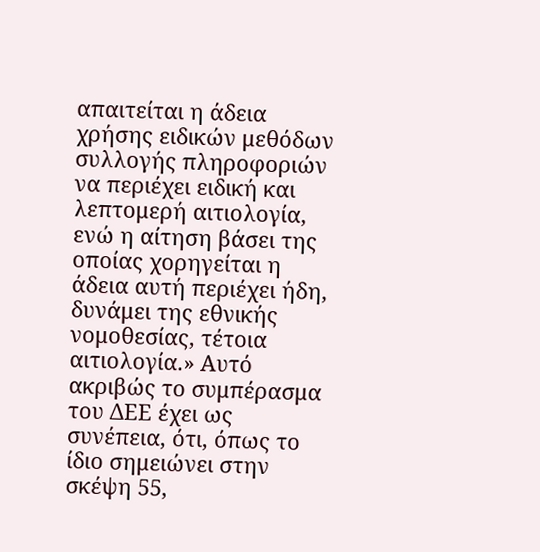απαιτείται η άδεια χρήσης ειδικών μεθόδων συλλογής πληροφοριών να περιέχει ειδική και λεπτομερή αιτιολογία, ενώ η αίτηση βάσει της οποίας χορηγείται η άδεια αυτή περιέχει ήδη, δυνάμει της εθνικής νομοθεσίας, τέτοια αιτιολογία.» Αυτό ακριβώς το συμπέρασμα του ΔΕΕ έχει ως συνέπεια, ότι, όπως το ίδιο σημειώνει στην σκέψη 55,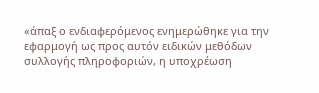«άπαξ ο ενδιαφερόμενος ενημερώθηκε για την εφαρμογή ως προς αυτόν ειδικών μεθόδων συλλογής πληροφοριών, η υποχρέωση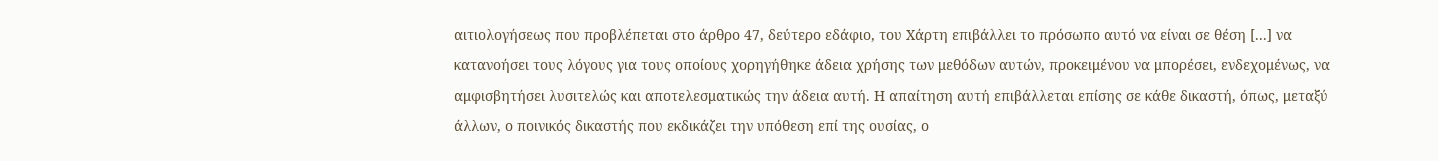αιτιολογήσεως που προβλέπεται στο άρθρο 47, δεύτερο εδάφιο, του Χάρτη επιβάλλει το πρόσωπο αυτό να είναι σε θέση [...] να κατανοήσει τους λόγους για τους οποίους χορηγήθηκε άδεια χρήσης των μεθόδων αυτών, προκειμένου να μπορέσει, ενδεχομένως, να αμφισβητήσει λυσιτελώς και αποτελεσματικώς την άδεια αυτή. Η απαίτηση αυτή επιβάλλεται επίσης σε κάθε δικαστή, όπως, μεταξύ άλλων, ο ποινικός δικαστής που εκδικάζει την υπόθεση επί της ουσίας, ο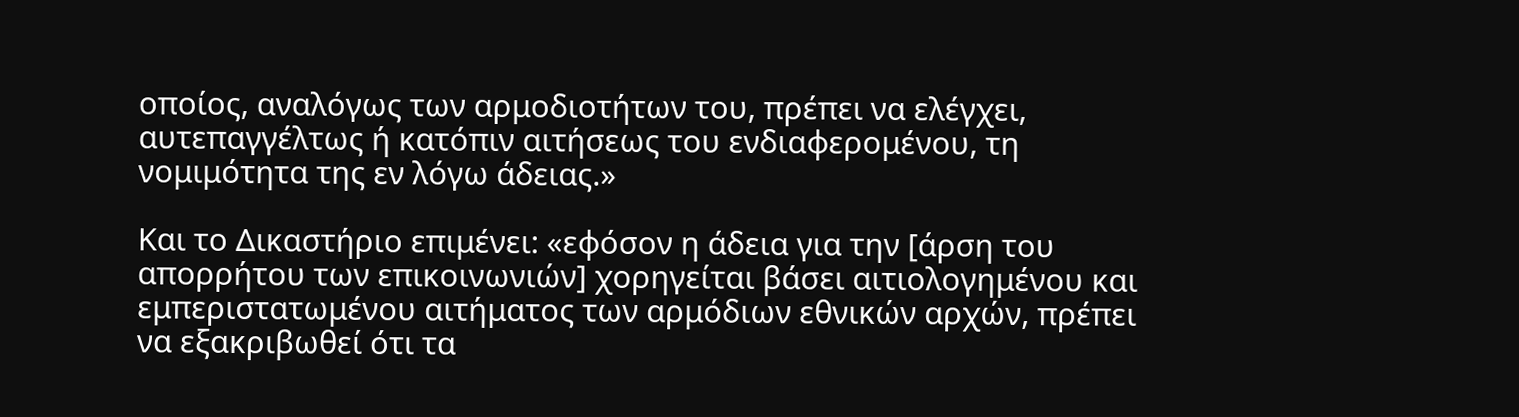οποίος, αναλόγως των αρμοδιοτήτων του, πρέπει να ελέγχει, αυτεπαγγέλτως ή κατόπιν αιτήσεως του ενδιαφερομένου, τη νομιμότητα της εν λόγω άδειας.»

Και το Δικαστήριο επιμένει: «εφόσον η άδεια για την [άρση του απορρήτου των επικοινωνιών] χορηγείται βάσει αιτιολογημένου και εμπεριστατωμένου αιτήματος των αρμόδιων εθνικών αρχών, πρέπει να εξακριβωθεί ότι τα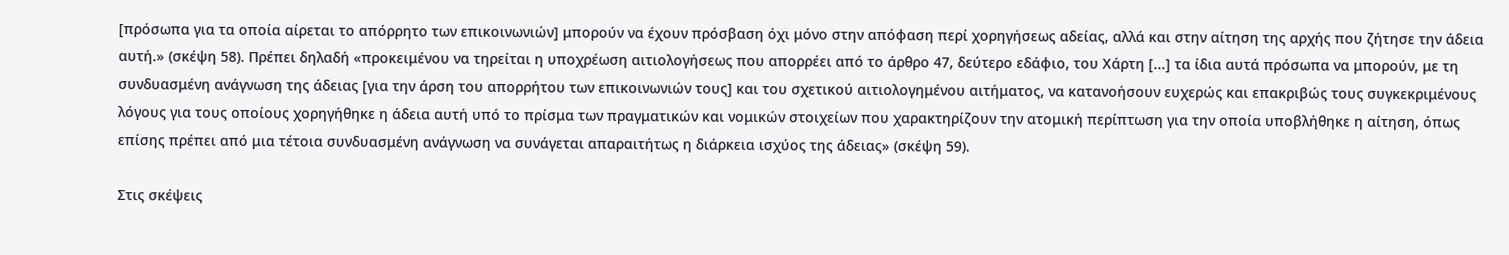[πρόσωπα για τα οποία αίρεται το απόρρητο των επικοινωνιών] μπορούν να έχουν πρόσβαση όχι μόνο στην απόφαση περί χορηγήσεως αδείας, αλλά και στην αίτηση της αρχής που ζήτησε την άδεια αυτή.» (σκέψη 58). Πρέπει δηλαδή «προκειμένου να τηρείται η υποχρέωση αιτιολογήσεως που απορρέει από το άρθρο 47, δεύτερο εδάφιο, του Χάρτη [...] τα ίδια αυτά πρόσωπα να μπορούν, με τη συνδυασμένη ανάγνωση της άδειας [για την άρση του απορρήτου των επικοινωνιών τους] και του σχετικού αιτιολογημένου αιτήματος, να κατανοήσουν ευχερώς και επακριβώς τους συγκεκριμένους λόγους για τους οποίους χορηγήθηκε η άδεια αυτή υπό το πρίσμα των πραγματικών και νομικών στοιχείων που χαρακτηρίζουν την ατομική περίπτωση για την οποία υποβλήθηκε η αίτηση, όπως επίσης πρέπει από μια τέτοια συνδυασμένη ανάγνωση να συνάγεται απαραιτήτως η διάρκεια ισχύος της άδειας» (σκέψη 59).

Στις σκέψεις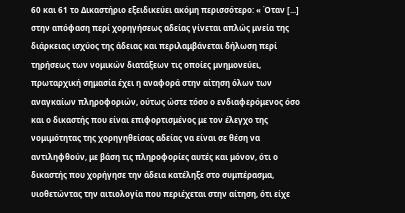60 και 61 το Δικαστήριο εξειδικεύει ακόμη περισσότερο: « Όταν [...] στην απόφαση περί χορηγήσεως αδείας γίνεται απλώς μνεία της διάρκειας ισχύος της άδειας και περιλαμβάνεται δήλωση περί τηρήσεως των νομικών διατάξεων τις οποίες μνημονεύει, πρωταρχική σημασία έχει η αναφορά στην αίτηση όλων των αναγκαίων πληροφοριών, ούτως ώστε τόσο ο ενδιαφερόμενος όσο και ο δικαστής που είναι επιφορτισμένος με τον έλεγχο της νομιμότητας της χορηγηθείσας αδείας να είναι σε θέση να αντιληφθούν, με βάση τις πληροφορίες αυτές και μόνον, ότι ο δικαστής που χορήγησε την άδεια κατέληξε στο συμπέρασμα, υιοθετώντας την αιτιολογία που περιέχεται στην αίτηση, ότι είχε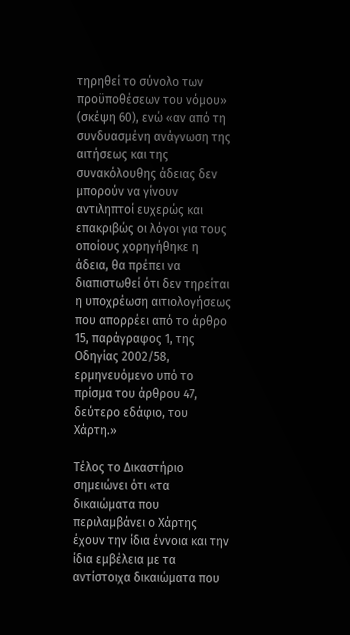τηρηθεί το σύνολο των προϋποθέσεων του νόμου» (σκέψη 60), ενώ «αν από τη συνδυασμένη ανάγνωση της αιτήσεως και της συνακόλουθης άδειας δεν μπορούν να γίνουν αντιληπτοί ευχερώς και επακριβώς οι λόγοι για τους οποίους χορηγήθηκε η άδεια, θα πρέπει να διαπιστωθεί ότι δεν τηρείται η υποχρέωση αιτιολογήσεως που απορρέει από το άρθρο 15, παράγραφος 1, της Οδηγίας 2002/58, ερμηνευόμενο υπό το πρίσμα του άρθρου 47, δεύτερο εδάφιο, του Χάρτη.»

Τέλος το Δικαστήριο σημειώνει ότι «τα δικαιώματα που περιλαμβάνει ο Χάρτης έχουν την ίδια έννοια και την ίδια εμβέλεια με τα αντίστοιχα δικαιώματα που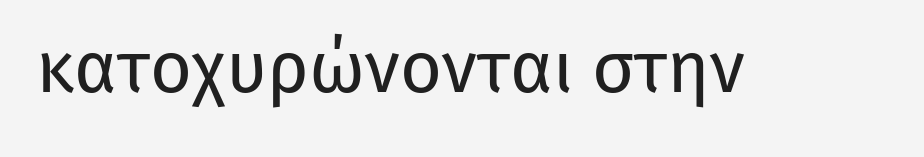κατοχυρώνονται στην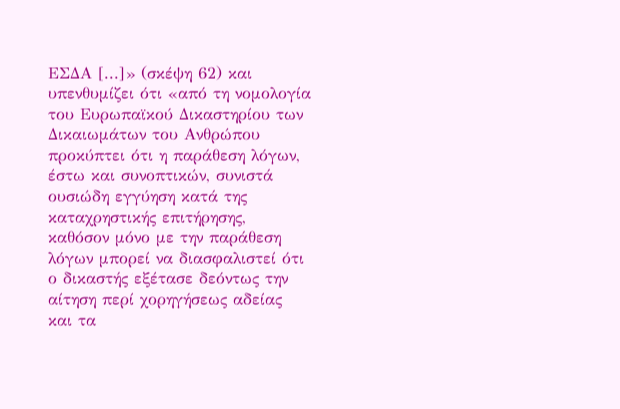ΕΣΔΑ [...]» (σκέψη 62) και υπενθυμίζει ότι «από τη νομολογία του Ευρωπαϊκού Δικαστηρίου των Δικαιωμάτων του Ανθρώπου προκύπτει ότι η παράθεση λόγων, έστω και συνοπτικών, συνιστά ουσιώδη εγγύηση κατά της καταχρηστικής επιτήρησης, καθόσον μόνο με την παράθεση λόγων μπορεί να διασφαλιστεί ότι ο δικαστής εξέτασε δεόντως την αίτηση περί χορηγήσεως αδείας και τα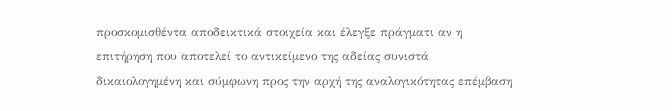προσκομισθέντα αποδεικτικά στοιχεία και έλεγξε πράγματι αν η επιτήρηση που αποτελεί το αντικείμενο της αδείας συνιστά δικαιολογημένη και σύμφωνη προς την αρχή της αναλογικότητας επέμβαση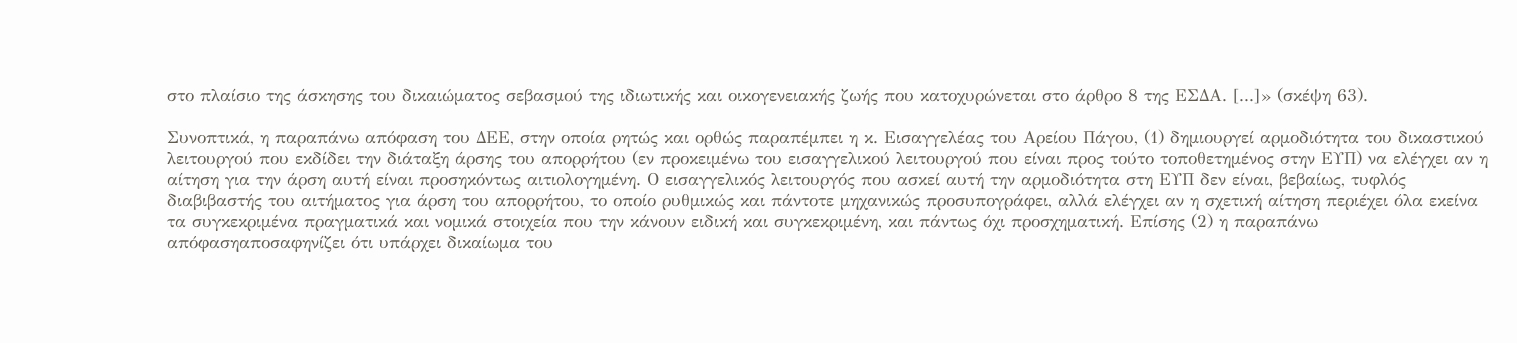στο πλαίσιο της άσκησης του δικαιώματος σεβασμού της ιδιωτικής και οικογενειακής ζωής που κατοχυρώνεται στο άρθρο 8 της ΕΣΔΑ. [...]» (σκέψη 63).

Συνοπτικά, η παραπάνω απόφαση του ΔΕΕ, στην οποία ρητώς και ορθώς παραπέμπει η κ. Εισαγγελέας του Αρείου Πάγου, (1) δημιουργεί αρμοδιότητα του δικαστικού λειτουργού που εκδίδει την διάταξη άρσης του απορρήτου (εν προκειμένω του εισαγγελικού λειτουργού που είναι προς τούτο τοποθετημένος στην ΕΥΠ) να ελέγχει αν η αίτηση για την άρση αυτή είναι προσηκόντως αιτιολογημένη. Ο εισαγγελικός λειτουργός που ασκεί αυτή την αρμοδιότητα στη ΕΥΠ δεν είναι, βεβαίως, τυφλός διαβιβαστής του αιτήματος για άρση του απορρήτου, το οποίο ρυθμικώς και πάντοτε μηχανικώς προσυπογράφει, αλλά ελέγχει αν η σχετική αίτηση περιέχει όλα εκείνα τα συγκεκριμένα πραγματικά και νομικά στοιχεία που την κάνουν ειδική και συγκεκριμένη, και πάντως όχι προσχηματική. Επίσης (2) η παραπάνω απόφασηαποσαφηνίζει ότι υπάρχει δικαίωμα του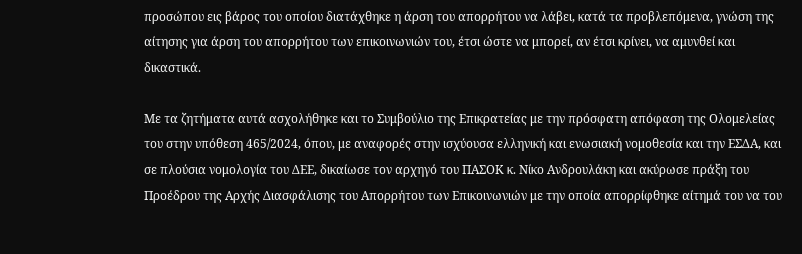προσώπου εις βάρος του οποίου διατάχθηκε η άρση του απορρήτου να λάβει, κατά τα προβλεπόμενα, γνώση της αίτησης για άρση του απορρήτου των επικοινωνιών του, έτσι ώστε να μπορεί, αν έτσι κρίνει, να αμυνθεί και δικαστικά.

Με τα ζητήματα αυτά ασχολήθηκε και το Συμβούλιο της Επικρατείας με την πρόσφατη απόφαση της Ολομελείας του στην υπόθεση 465/2024, όπου, με αναφορές στην ισχύουσα ελληνική και ενωσιακή νομοθεσία και την ΕΣΔΑ, και σε πλούσια νομολογία του ΔΕΕ, δικαίωσε τον αρχηγό του ΠΑΣΟΚ κ. Νίκο Ανδρουλάκη και ακύρωσε πράξη του Προέδρου της Αρχής Διασφάλισης του Απορρήτου των Επικοινωνιών με την οποία απορρίφθηκε αίτημά του να του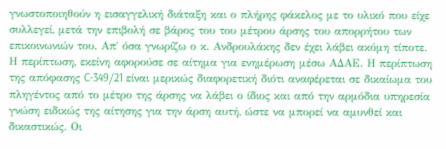γνωστοποιηθούν η εισαγγελική διάταξη και ο πλήρης φάκελος με το υλικό που είχε συλλεγεί, μετά την επιβολή σε βάρος του του μέτρου άρσης του απορρήτου των επικοινωνιών του. Απ΄ όσα γνωρίζω ο κ. Ανδρουλάκης δεν έχει λάβει ακόμη τίποτε. Η περίπτωση, εκείνη αφορούσε σε αίτημα για ενημέρωση μέσω ΑΔΑΕ. Η περίπτωση της απόφασης C-349/21 είναι μερικώς διαφορετική διότι αναφέρεται σε δικαίωμα του πληγέντος από το μέτρο της άρσης να λάβει ο ίδιος και από την αρμόδια υπηρεσία γνώση ειδικώς της αίτησης για την άρση αυτή, ώστε να μπορεί να αμυνθεί και δικαστικώς. Οι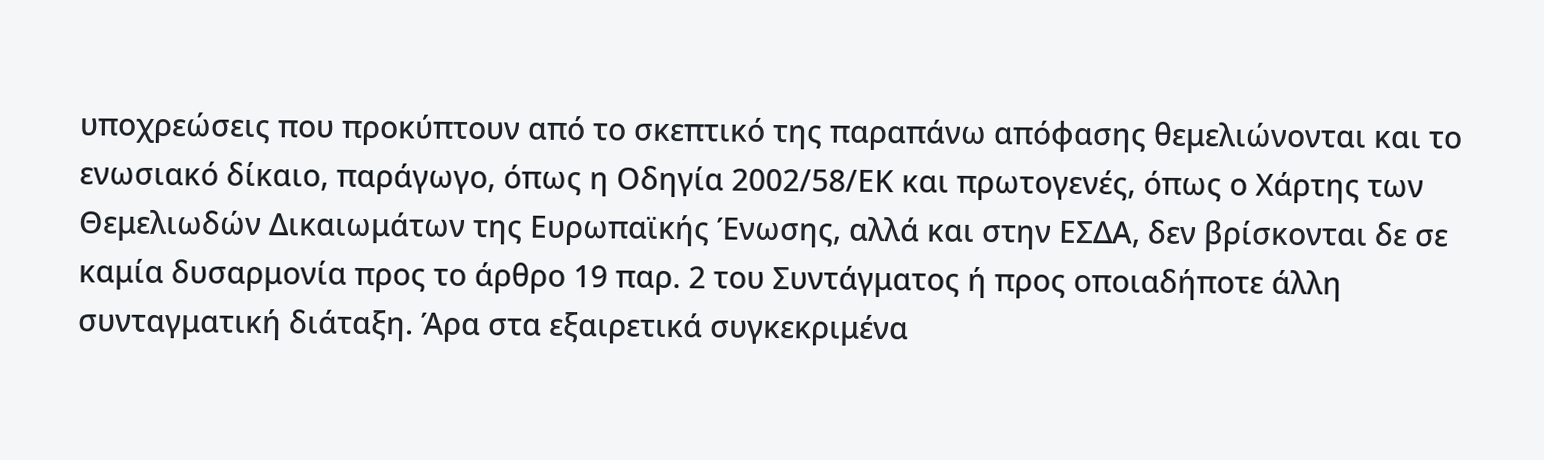υποχρεώσεις που προκύπτουν από το σκεπτικό της παραπάνω απόφασης θεμελιώνονται και το ενωσιακό δίκαιο, παράγωγο, όπως η Οδηγία 2002/58/ΕΚ και πρωτογενές, όπως ο Χάρτης των Θεμελιωδών Δικαιωμάτων της Ευρωπαϊκής Ένωσης, αλλά και στην ΕΣΔΑ, δεν βρίσκονται δε σε καμία δυσαρμονία προς το άρθρο 19 παρ. 2 του Συντάγματος ή προς οποιαδήποτε άλλη συνταγματική διάταξη. Άρα στα εξαιρετικά συγκεκριμένα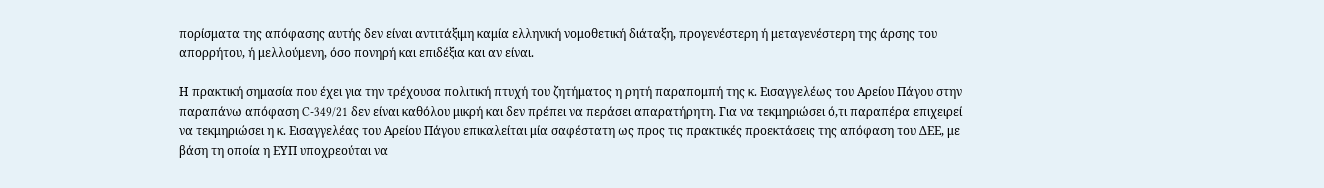πορίσματα της απόφασης αυτής δεν είναι αντιτάξιμη καμία ελληνική νομοθετική διάταξη, προγενέστερη ή μεταγενέστερη της άρσης του απορρήτου, ή μελλούμενη, όσο πονηρή και επιδέξια και αν είναι.

Η πρακτική σημασία που έχει για την τρέχουσα πολιτική πτυχή του ζητήματος η ρητή παραπομπή της κ. Εισαγγελέως του Αρείου Πάγου στην παραπάνω απόφαση C-349/21 δεν είναι καθόλου μικρή και δεν πρέπει να περάσει απαρατήρητη. Για να τεκμηριώσει ό,τι παραπέρα επιχειρεί να τεκμηριώσει η κ. Εισαγγελέας του Αρείου Πάγου επικαλείται μία σαφέστατη ως προς τις πρακτικές προεκτάσεις της απόφαση του ΔΕΕ, με βάση τη οποία η ΕΥΠ υποχρεούται να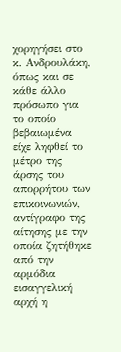χορηγήσει στο κ. Ανδρουλάκη, όπως και σε κάθε άλλο πρόσωπο για το οποίο βεβαιωμένα είχε ληφθεί το μέτρο της άρσης του απορρήτου των επικοινωνιών, αντίγραφο της αίτησης με την οποία ζητήθηκε από την αρμόδια εισαγγελική αρχή η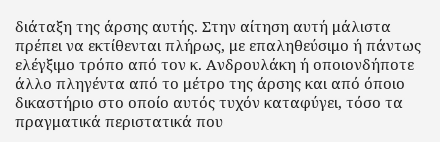διάταξη της άρσης αυτής. Στην αίτηση αυτή μάλιστα πρέπει να εκτίθενται πλήρως, με επαληθεύσιμο ή πάντως ελέγξιμο τρόπο από τον κ. Ανδρουλάκη ή οποιονδήποτε άλλο πληγέντα από το μέτρο της άρσης και από όποιο δικαστήριο στο οποίο αυτός τυχόν καταφύγει, τόσο τα πραγματικά περιστατικά που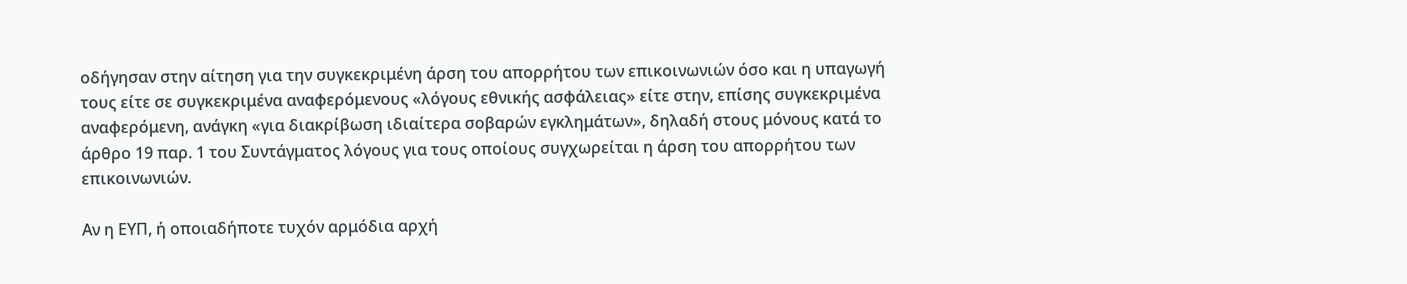οδήγησαν στην αίτηση για την συγκεκριμένη άρση του απορρήτου των επικοινωνιών όσο και η υπαγωγή τους είτε σε συγκεκριμένα αναφερόμενους «λόγους εθνικής ασφάλειας» είτε στην, επίσης συγκεκριμένα αναφερόμενη, ανάγκη «για διακρίβωση ιδιαίτερα σοβαρών εγκλημάτων», δηλαδή στους μόνους κατά το άρθρο 19 παρ. 1 του Συντάγματος λόγους για τους οποίους συγχωρείται η άρση του απορρήτου των επικοινωνιών.

Αν η ΕΥΠ, ή οποιαδήποτε τυχόν αρμόδια αρχή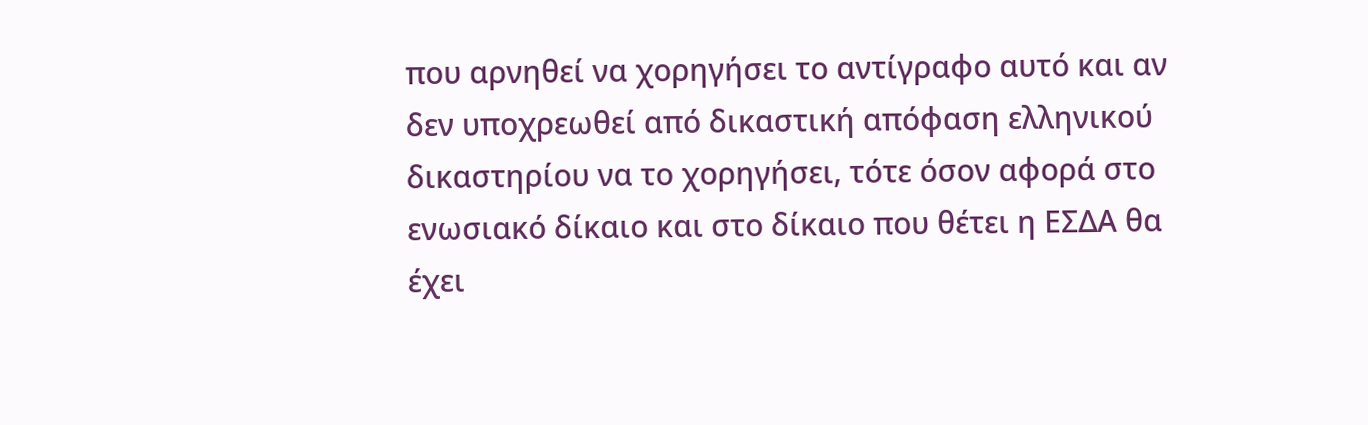που αρνηθεί να χορηγήσει το αντίγραφο αυτό και αν δεν υποχρεωθεί από δικαστική απόφαση ελληνικού δικαστηρίου να το χορηγήσει, τότε όσον αφορά στο ενωσιακό δίκαιο και στο δίκαιο που θέτει η ΕΣΔΑ θα έχει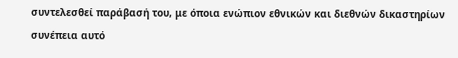συντελεσθεί παράβασή του, με όποια ενώπιον εθνικών και διεθνών δικαστηρίων συνέπεια αυτό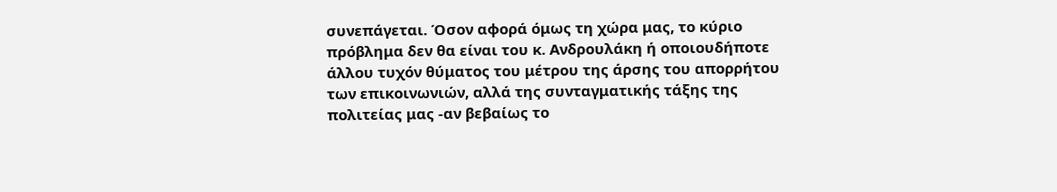συνεπάγεται. Όσον αφορά όμως τη χώρα μας, το κύριο πρόβλημα δεν θα είναι του κ. Ανδρουλάκη ή οποιουδήποτε άλλου τυχόν θύματος του μέτρου της άρσης του απορρήτου των επικοινωνιών, αλλά της συνταγματικής τάξης της πολιτείας μας -αν βεβαίως το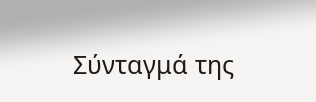Σύνταγμά της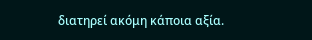διατηρεί ακόμη κάποια αξία.